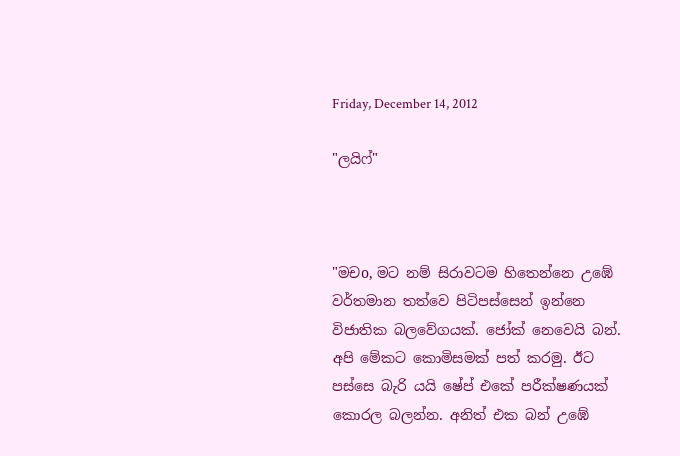Friday, December 14, 2012

"ලයිෆ්"



"මචo, මට නම් සිරාවටම හිතෙන්නෙ උඹේ වර්තමාන තත්වෙ පිටිපස්සෙන් ඉන්නෙ විජාතික බලවේගයක්. ජෝක් නෙවෙයි බන්. අපි මේකට කොමිසමක් පත් කරමු. ඊට පස්සෙ බැරි යයි ෂේප් එකේ පරීක්ෂණයක් කොරල බලන්න. අනිත් එක බන් උඹේ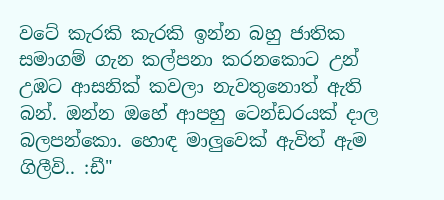වටේ කැරකි කැරකි ඉන්න බහු ජාතික සමාගම් ගැන කල්පනා කරනකොට උන් උඹට ආසනික් කවලා නැවතුනොත් ඇති බන්. ඔන්න ඔහේ ආපහු ටෙන්ඩරයක් දාල බලපන්කො. හොඳ මාලුවෙක් ඇවිත් ඇම ගිලීවි.. :ඩී"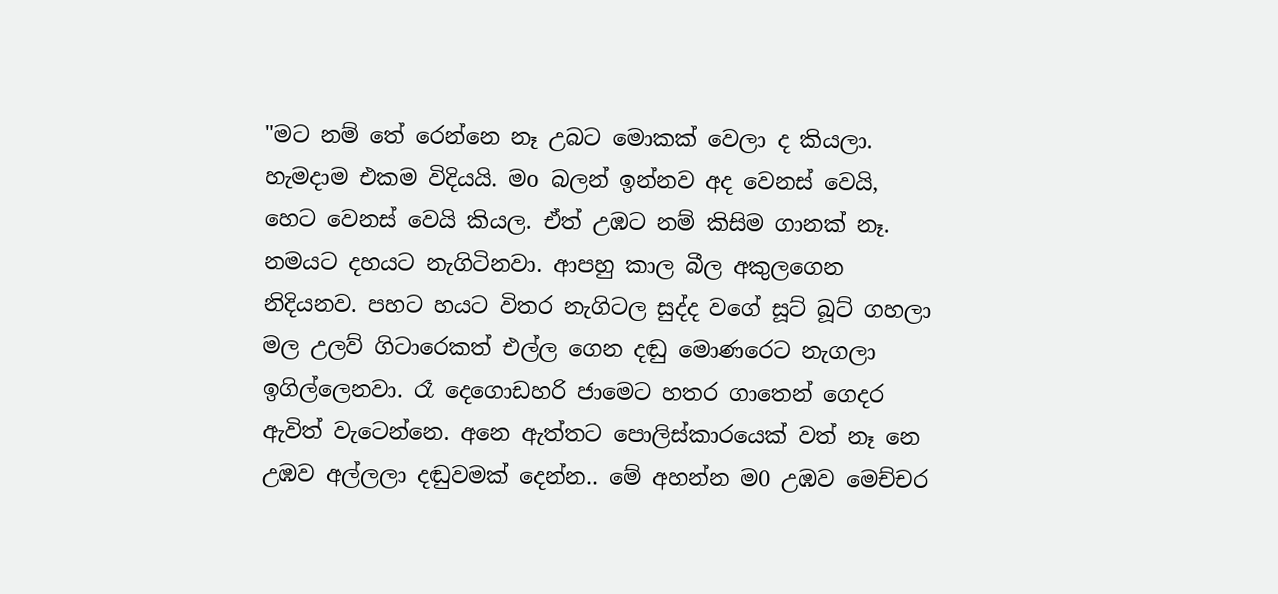"මට නම් තේ රෙන්නෙ නෑ උබට මොකක් වෙලා ද කියලා. හැමදාම එකම විදියයි. මo බලන් ඉන්නව අද වෙනස් වෙයි, හෙට වෙනස් වෙයි කියල. ඒත් උඹට නම් කිසිම ගානක් නෑ. නමයට දහයට නැගිටිනවා. ආපහු කාල බීල අකුලගෙන නිදියනව. පහට හයට විතර නැගිටල සුද්ද වගේ සූට් බූට් ගහලා මල උලව් ගිටාරෙකත් එල්ල ගෙන දඬු මොණරෙට නැගලා ඉගිල්ලෙනවා. රෑ දෙගොඩහරි ජාමෙට හතර ගාතෙන් ගෙදර ඇවිත් වැටෙන්නෙ. අනෙ ඇත්තට පොලිස්කාරයෙක් වත් නෑ නෙ උඹව අල්ලලා දඬුවමක් දෙන්න.. මේ අහන්න ම0 උඹව මෙච්චර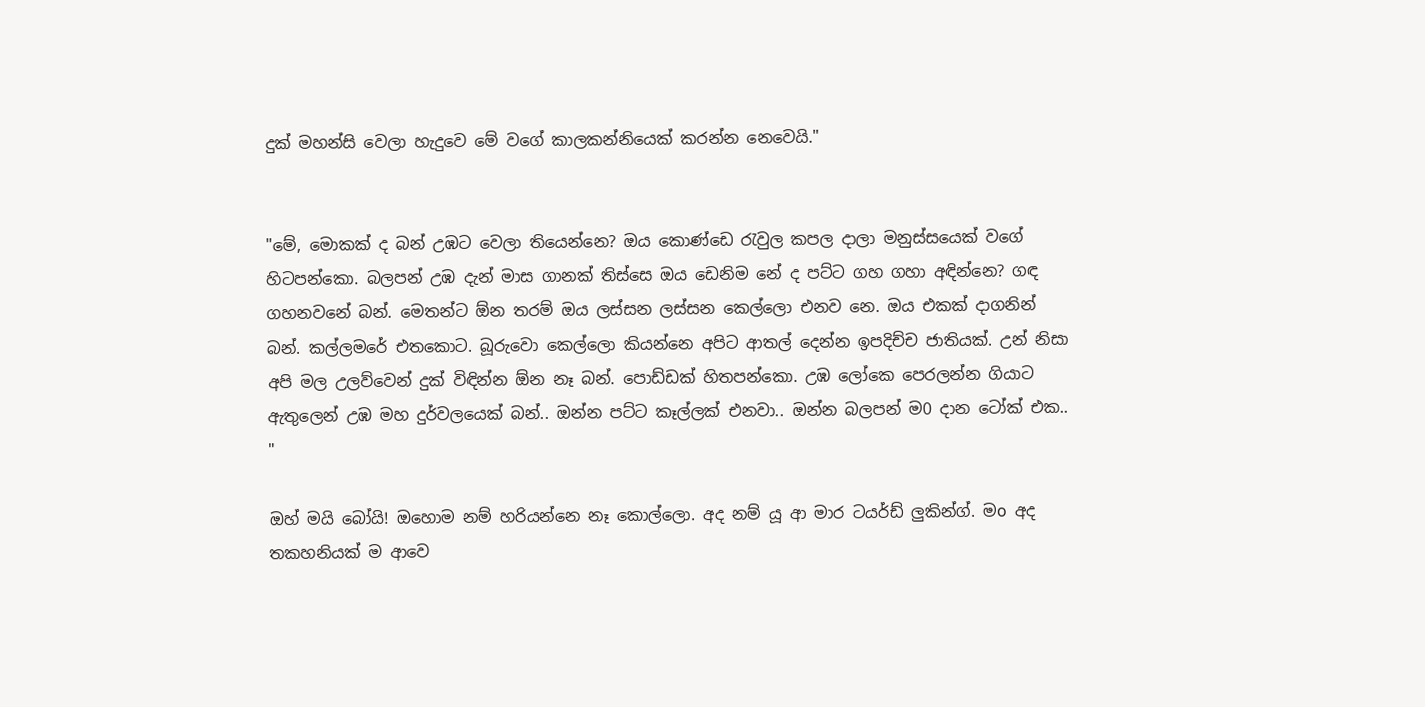දුක් මහන්සි වෙලා හැදුවෙ මේ වගේ කාලකන්නියෙක් කරන්න නෙවෙයි."


"මේ, මොකක් ද බන් උඹට වෙලා තියෙන්නෙ? ඔය කොණ්ඩෙ රැවුල කපල දාලා මනුස්සයෙක් වගේ හිටපන්කො. බලපන් උඹ දැන් මාස ගානක් තිස්සෙ ඔය ඩෙනිම නේ ද පට්ට ගහ ගහා අඳින්නෙ? ගඳ ගහනවනේ බන්. මෙතන්ට ඕන තරම් ඔය ලස්සන ලස්සන කෙල්ලො එනව නෙ. ඔය එකක් දාගනින් බන්. කල්ලමරේ එතකොට. බූරුවො කෙල්ලො කියන්නෙ අපිට ආතල් දෙන්න ඉපදිච්ච ජාතියක්. උන් නිසා අපි මල උලව්වෙන් දුක් විඳින්න ඕන නෑ බන්. පොඩ්ඩක් හිතපන්කො. උඹ ලෝකෙ පෙරලන්න ගියාට ඇතුලෙන් උඹ මහ දුර්වලයෙක් බන්.. ඔන්න පට්ට කෑල්ලක් එනවා.. ඔන්න බලපන් ම0 දාන ටෝක් එක.. "

ඔහ් මයි බෝයි! ඔහොම නම් හරියන්නෙ නෑ කොල්ලො. අද නම් යූ ආ මාර ටයර්ඩ් ලුකින්ග්. මo අද තකහනියක් ම ආවෙ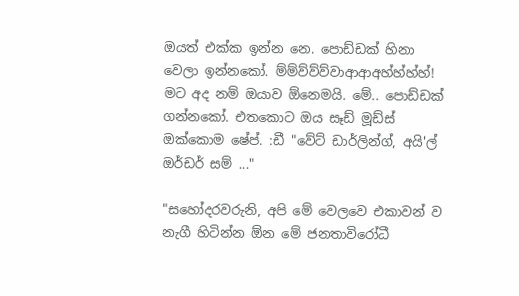ඔයත් එක්ක ඉන්න නෙ. පොඩ්ඩක් හිනා වෙලා ඉන්නකෝ. ම්ම්ව්ව්ව්වාආආඅහ්හ්හ්හ්! මට අද නම් ඔයාව ඕනෙමයි. මේ.. පොඩ්ඩක් ගන්නකෝ. එතකොට ඔය සෑඩ් මූඩ්ස් ඔක්කොම ෂේප්. :ඩී "වේට් ඩාර්ලින්ග්, අයි'ල් ඔර්ඩර් සම් ..."

"සහෝදරවරුනි, අපි මේ වෙලවෙ එකාවන් ව නැගී හිටින්න ඕන මේ ජනතාවිරෝධී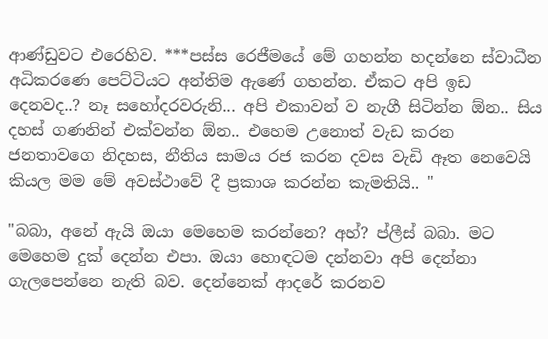ආණ්ඩුවට එරෙහිව. ***පස්ස රෙජීමයේ මේ ගහන්න හදන්නෙ ස්වාධීන අධිකරණෙ පෙට්ටියට අන්තිම ඇණේ ගහන්න. ඒකට අපි ඉඩ දෙනවද..? නෑ සහෝදරවරුනි... අපි එකාවන් ව නැගී සිටින්න ඕන.. සිය දහස් ගණනින් එක්වන්න ඕන.. එහෙම උනොත් වැඩ කරන ජනතාවගෙ නිදහස, නීතිය සාමය රජ කරන දවස වැඩි ඈත නෙවෙයි කියල මම මේ අවස්ථාවේ දී ප්‍රකාශ කරන්න කැමතියි.. "

"බබා, අනේ ඇයි ඔයා මෙහෙම කරන්නෙ? අහ්? ප්ලීස් බබා. මට මෙහෙම දුක් දෙන්න එපා. ඔයා හොඳටම දන්නවා අපි දෙන්නා ගැලපෙන්නෙ නැති බව. දෙන්නෙක් ආදරේ කරනව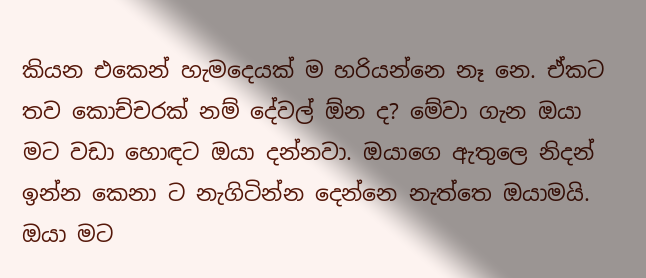කියන එකෙන් හැමදෙයක් ම හරියන්නෙ නෑ නෙ. ඒකට තව කොච්චරක් නම් දේවල් ඕන ද? මේවා ගැන ඔයා මට වඩා හොඳට ඔයා දන්නවා. ඔයාගෙ ඇතුලෙ නිදන් ඉන්න කෙනා ට නැගිටින්න දෙන්නෙ නැත්තෙ ඔයාමයි. ඔයා මට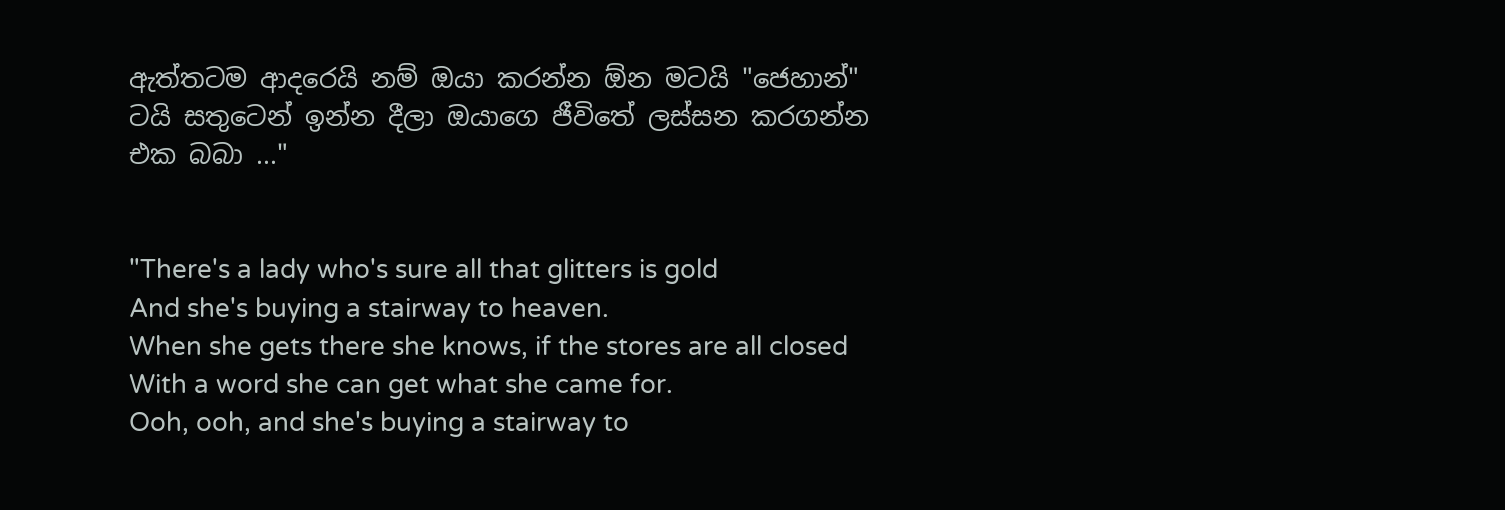ඇත්තටම ආදරෙයි නම් ඔයා කරන්න ඕන මටයි "ජෙහාන්" ටයි සතුටෙන් ඉන්න දීලා ඔයාගෙ ජීවිතේ ලස්සන කරගන්න එක බබා ..."


"There's a lady who's sure all that glitters is gold
And she's buying a stairway to heaven.
When she gets there she knows, if the stores are all closed
With a word she can get what she came for.
Ooh, ooh, and she's buying a stairway to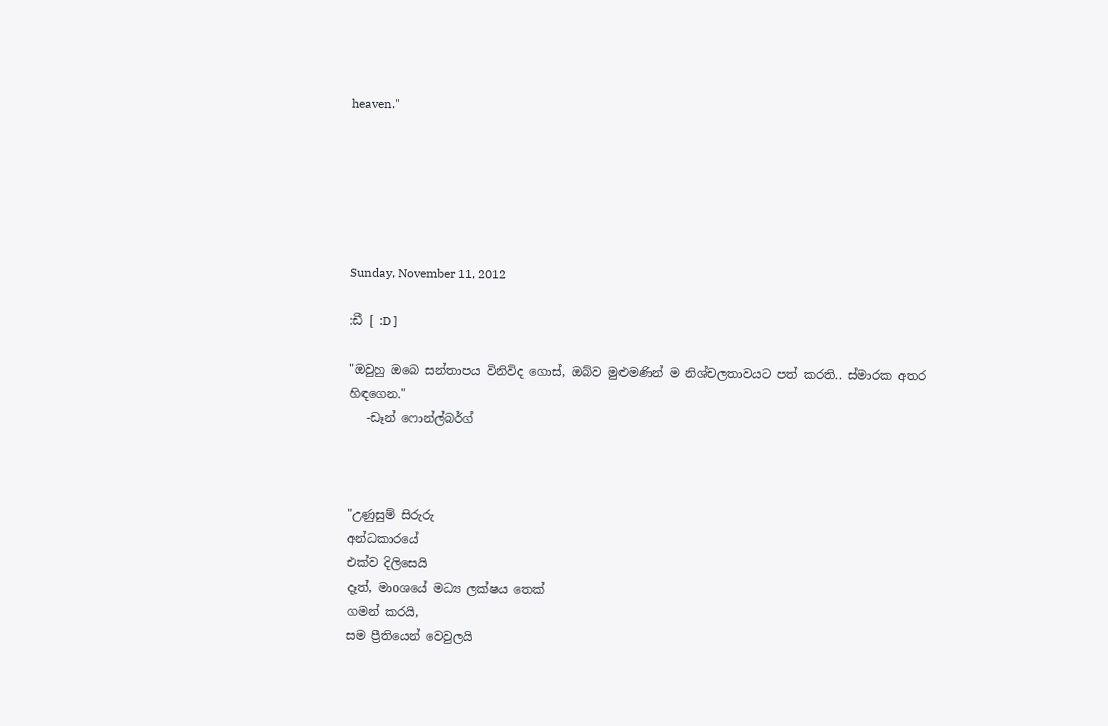heaven."






Sunday, November 11, 2012

:ඩී [ :D ]

"ඔවුහු ඔබෙ සන්තාපය විනිවිද ගොස්, ඔබ්ව මුළුමණින් ම නිශ්චලතාවයට පත් කරති.. ස්මාරක අතර හිඳගෙන."
   -ඩෑන් ෆොන්ල්බර්ග්



"උණුසුම් සිරුරු
අන්ධකාරයේ
එක්ව දිලිසෙයි
දෑත්, මාoශයේ මධ්‍ය ලක්ෂය තෙක්
ගමන් කරයි,
සම ප්‍රීතියෙන් වෙවුලයි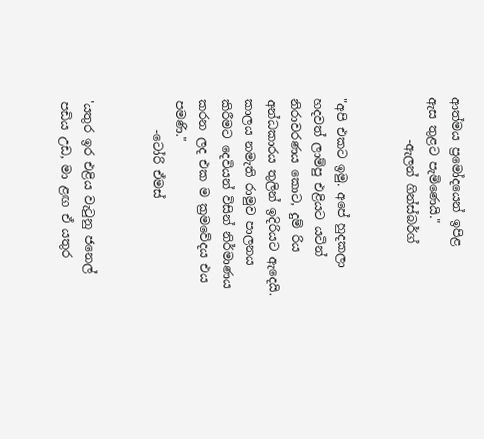ආත්මය ප්‍රමෝදයෙන් ඉපිළ
ඇස තුළට පැමිණෙයි."
       -ඇලන් ගින්ස්බර්ග්


"අපි එකට ඉමු. අපේ හුදකලා හදවත් ලාම්පු එළියට යටින් නිරාවරණය කොට, දුම් රිය අන්ධකාරය තුලින් ඉදිරියට ඇදෙයි.
කාලය නමැති රාමුව පාලනය කිරීමට දෙවියන් විසින් නිර්මාණය කරන ලද එක ම ක්‍රමවේදය එය පමණි."
     -ටෝරි ඒමස්


'යතුර ඉර එළිය වැටුනු ජනෙල් පඩිය උඩ, මා ළඟ ඒ යතුර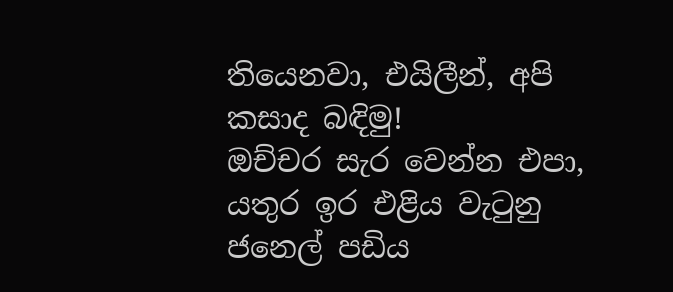තියෙනවා, එයිලීන්, අපි කසාද බඳිමු!
ඔච්චර සැර වෙන්න එපා,
යතුර ඉර එළිය වැටුනු ජනෙල් පඩිය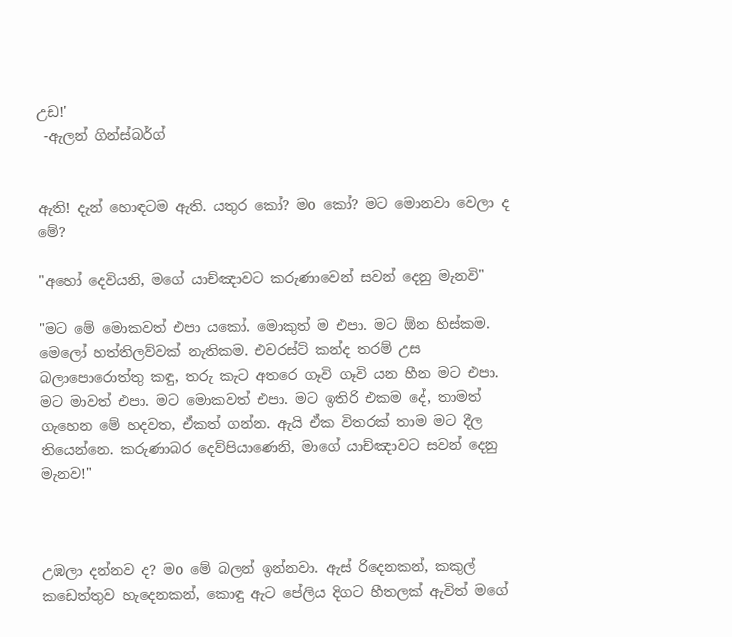උඩ!'
 -ඇලන් ගින්ස්බර්ග්


ඇති! දැන් හොඳටම ඇති. යතුර කෝ? මo කෝ? මට මොනවා වෙලා ද මේ?

"අහෝ දෙවියනි, මගේ යාච්ඤාවට කරුණාවෙන් සවන් දෙනු මැනවි"

"මට මේ මොකවත් එපා යකෝ. මොකුත් ම එපා. මට ඕන හිස්කම. මෙලෝ හත්තිලව්වක් නැතිකම. එවරස්ට් කන්ද තරම් උස බලාපොරොත්තු කඳු, තරු කැට අතරෙ ගෑවි ගෑවි යන හීන මට එපා. මට මාවත් එපා. මට මොකවත් එපා. මට ඉතිරි එකම දේ, තාමත් ගැහෙන මේ හදවත, ඒකත් ගන්න. ඇයි ඒක විතරක් තාම මට දීල තියෙන්නෙ. කරුණාබර දෙව්පියාණෙනි, මාගේ යාච්ඤාවට සවන් දෙනු මැනව!"



උඹලා දන්නව ද? මo මේ බලන් ඉන්නවා. ඇස් රිදෙනකන්, කකුල් කඩෙත්තුව හැදෙනකන්, කොඳු ඇට පේලිය දිගට හීතලක් ඇවිත් මගේ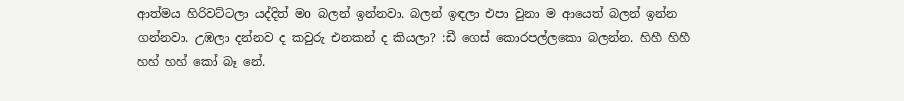ආත්මය හිරිවට්ටලා යද්දිත් මo බලන් ඉන්නවා. බලන් ඉඳලා එපා වුනා ම ආයෙත් බලන් ඉන්න ගන්නවා. උඹලා දන්නව ද කවුරු එනකන් ද කියලා? :ඩී ගෙස් කොරපල්ලකො බලන්න. හිහී හිහී හහ් හහ් කෝ බෑ නේ.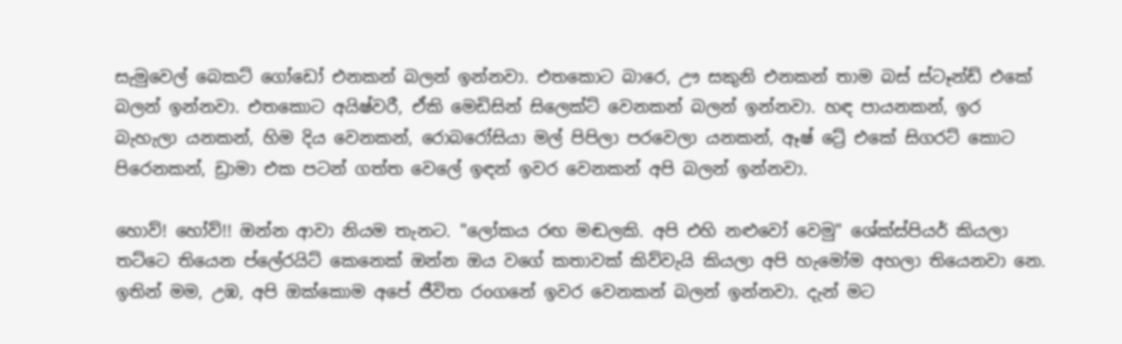සැමුවෙල් බෙකට් ගෝඩෝ එනකන් බලන් ඉන්නවා. එතකොට බාරෙ, ඌ සකුනි එනකන් තාම බස් ස්ටෑන්ඩ් එකේ බලන් ඉන්නවා. එතකොට අයිෂ්වරී, ඒකි මෙඩිසින් සිලෙක්ට් වෙනකන් බලන් ඉන්නවා. හඳ පායනකන්, ඉර බැහැලා යනකන්, හිම දිය වෙනකන්, රොබරෝසියා මල් පිපිලා පරවෙලා යනකන්, ඈෂ් ට්‍රේ එකේ සිගරට් කොට පිරෙනකන්, ඩ්‍රාමා එක පටන් ගත්ත වෙලේ ඉඳන් ඉවර වෙනකන් අපි බලන් ඉන්නවා.

හොව්! හෝව්!! ඔන්න ආවා නියම තැනට. "ලෝකය රඟ මඬලකි. අපි එහි නළුවෝ වෙමු" ශේක්ස්පියර් කියලා තට්ටෙ තියෙන ප්ලේරයිට් කෙනෙක් ඔන්න ඔය වගේ කතාවක් කිව්වැයි කියලා අපි හැමෝම අහලා තියෙනවා නෙ. ඉතින් මම, උඹ, අපි ඔක්කොම අපේ ජීවිත රoගනේ ඉවර වෙනකන් බලන් ඉන්නවා. දැන් මට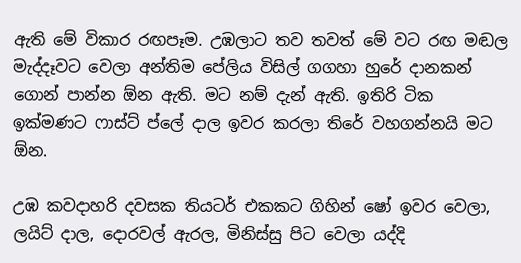ඇති මේ විකාර රඟපෑම. උඹලාට තව තවත් මේ වට රඟ මඬල මැද්දෑවට වෙලා අන්තිම පේලිය විසිල් ගගහා හුරේ දානකන් ගොන් පාන්න ඕන ඇති. මට නම් දැන් ඇති. ඉතිරි ටික ඉක්මණට ෆාස්ට් ප්ලේ දාල ඉවර කරලා තිරේ වහගන්නයි මට ඕන.

උඹ කවදාහරි දවසක තියටර් එකකට ගිහින් ෂෝ ඉවර වෙලා, ලයිට් දාල, දොරවල් ඇරල, මිනිස්සු පිට වෙලා යද්දි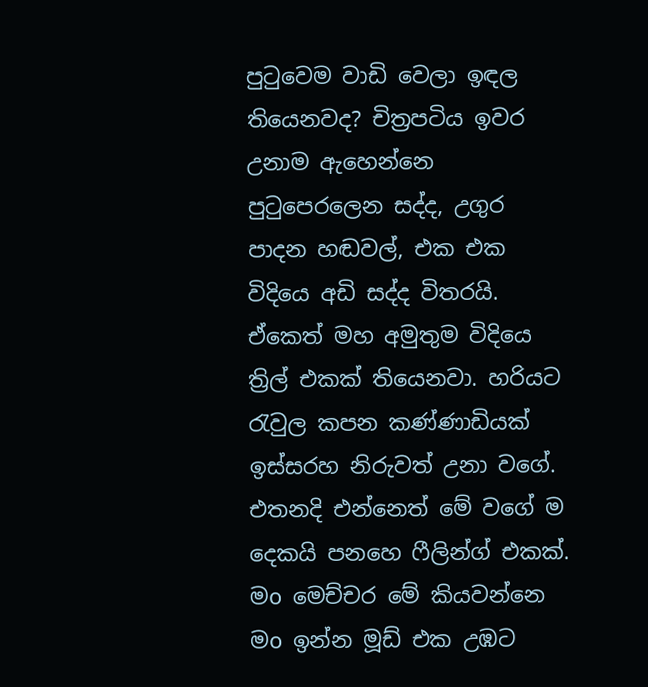පුටුවෙම වාඩි වෙලා ඉඳල තියෙනවද? චිත්‍රපටිය ඉවර උනාම ඇහෙන්නෙ පුටුපෙරලෙන සද්ද, උගුර පාදන හඬවල්, එක එක විදියෙ අඩි සද්ද විතරයි. ඒකෙත් මහ අමුතුම විදියෙ ත්‍රිල් එකක් තියෙනවා. හරියට රැවුල කපන කණ්ණාඩියක් ඉස්සරහ නිරුවත් උනා වගේ. එතනදි එන්නෙත් මේ වගේ ම දෙකයි පනහෙ ෆීලින්ග් එකක්. මo මෙච්චර මේ කියවන්නෙ මo ඉන්න මූඩ් එක උඹට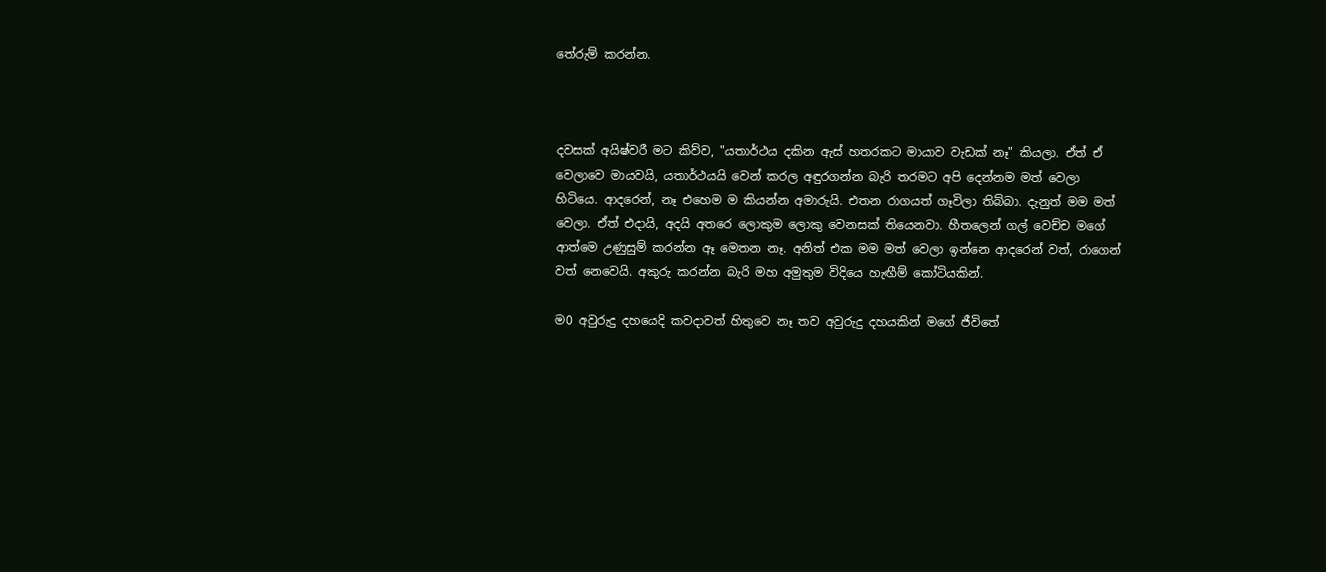තේරුම් කරන්න.



දවසක් අයිෂ්වරී මට කිව්ව, "යතාර්ථය දකින ඇස් හතරකට මායාව වැඩක් නෑ" කියලා. ඒත් ඒ වෙලාවෙ මායවයි, යතාර්ථයයි වෙන් කරල අඳුරගන්න බැරි තරමට අපි දෙන්නම මත් වෙලා හිටියෙ. ආදරෙන්, නෑ එහෙම ම කියන්න අමාරුයි. එතන රාගයත් ගෑවිලා තිබ්බා. දැනුත් මම මත් වෙලා. ඒත් එදායි, අදයි අතරෙ ලොකුම ලොකු වෙනසක් තියෙනවා. හීතලෙන් ගල් වෙච්ච මගේ ආත්මෙ උණුසුම් කරන්න ඈ මෙතන නෑ. අනිත් එක මම මත් වෙලා ඉන්නෙ ආදරෙන් වත්, රාගෙන් වත් නෙවෙයි. අකුරු කරන්න බැරි මහ අමුතුම විදියෙ හැඟීම් කෝටියකින්.

ම0 අවුරුදු දහයෙදි කවදාවත් හිතුවෙ නෑ තව අවුරුදු දහයකින් මගේ ජීවිතේ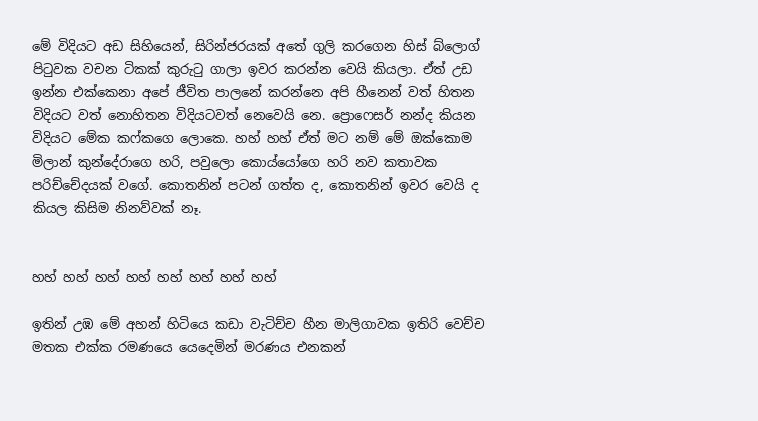මේ විදියට අඩ සිහියෙන්, සිරින්ජරයක් අතේ ගුලි කරගෙන හිස් බ්ලොග් පිටුවක වචන ටිකක් කුරුටු ගාලා ඉවර කරන්න වෙයි කියලා. ඒත් උඩ ඉන්න එක්කෙනා අපේ ජීවිත පාලනේ කරන්නෙ අපි හීනෙන් වත් හිතන විදියට වත් නොහිතන විදියටවත් නෙවෙයි නෙ. ප්‍රොෆෙසර් නන්ද කියන විදියට මේක කෆ්කගෙ ලොකෙ. හහ් හහ් ඒත් මට නම් මේ ඔක්කොම මිලාන් කුන්දේරාගෙ හරි, පවුලො කොය්යෝගෙ හරි නව කතාවක පරිච්චේදයක් වගේ. කොතනින් පටන් ගත්ත ද, කොතනින් ඉවර වෙයි ද කියල කිසිම නිනව්වක් නෑ.


හහ් හහ් හහ් හහ් හහ් හහ් හහ් හහ්

ඉතින් උඹ මේ අහන් හිටියෙ කඩා වැටිච්ච හීන මාලිගාවක ඉතිරි වෙච්ච මතක එක්ක රමණයෙ යෙදෙමින් මරණය එනකන්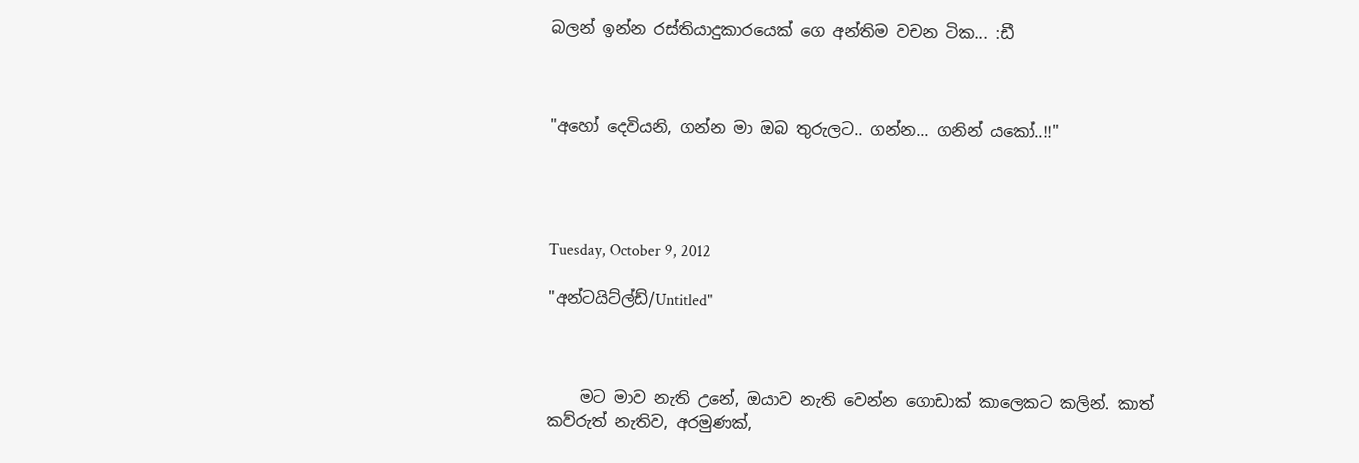බලන් ඉන්න රස්තියාදුකාරයෙක් ගෙ අන්තිම වචන ටික... :ඩී



"අහෝ දෙවියනි, ගන්න මා ඔබ තුරුලට.. ගන්න... ගනින් යකෝ..!!"




Tuesday, October 9, 2012

"අන්ටයිට්ල්ඩ්/Untitled"



    මට මාව නැති උනේ, ඔයාව නැති වෙන්න ගොඩාක් කාලෙකට කලින්. කාත් කව්රුත් නැතිව, අරමුණක්,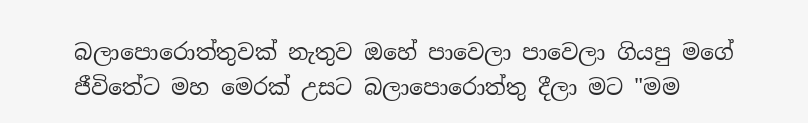බලාපොරොත්තුවක් නැතුව ඔහේ පාවෙලා පාවෙලා ගියපු මගේ ජීවිතේට මහ මෙරක් උසට බලාපොරොත්තු දීලා මට "මම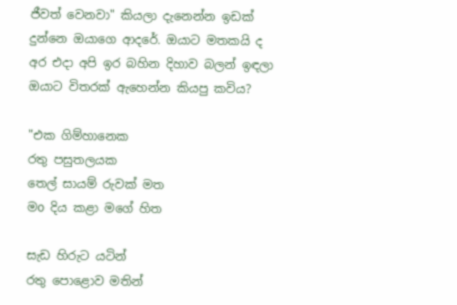ජීවත් වෙනවා" කියලා දැනෙන්න ඉඩක් දුන්නෙ ඔයාගෙ ආදරේ. ඔයාට මතකයි ද අර එදා අපි ඉර බහින දිහාව බලන් ඉඳලා ඔයාට විතරක් ඇහෙන්න කියපු කවිය?

"එක ගිම්හානෙක
රතු පසුතලයක
තෙල් සායම් රුවක් මත
මo දිය කළා මගේ හිත

සැඩ හිරුට යටින්
රතු පොළොව මතින්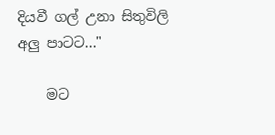දියවී ගල් උනා සිතුවිලි
අලු පාටට..."

    මට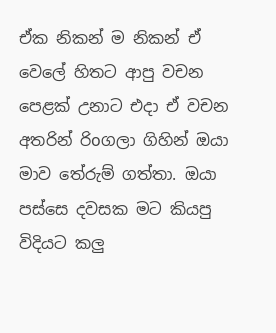ඒක නිකන් ම නිකන් ඒ වෙලේ හිතට ආපු වචන පෙළක් උනාට එදා ඒ වචන අතරින් රිoගලා ගිහින් ඔයා මාව තේරුම් ගත්තා. ඔයා පස්සෙ දවසක මට කියපු විදියට කලු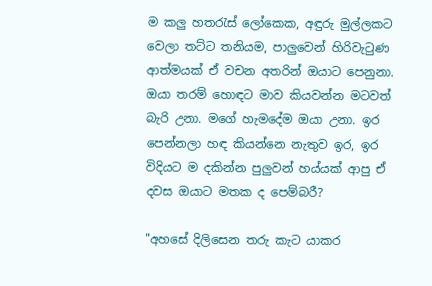ම කලු හතරැස් ලෝකෙක, අඳුරු මුල්ලකට වෙලා තට්ට තනියම, පාලුවෙන් හිරිවැටුණ ආත්මයක් ඒ වචන අතරින් ඔයාට පෙනුනා. ඔයා තරම් හොඳට මාව කියවන්න මටවත් බැරි උනා. මගේ හැමදේම ඔයා උනා. ඉර පෙන්නලා හඳ කියන්නෙ නැතුව ඉර, ඉර විදියට ම දකින්න පුලුවන් හය්යක් ආපු ඒ දවස ඔයාට මතක ද පෙම්බරී?

"අහසේ දිලිසෙන තරු කැට යාකර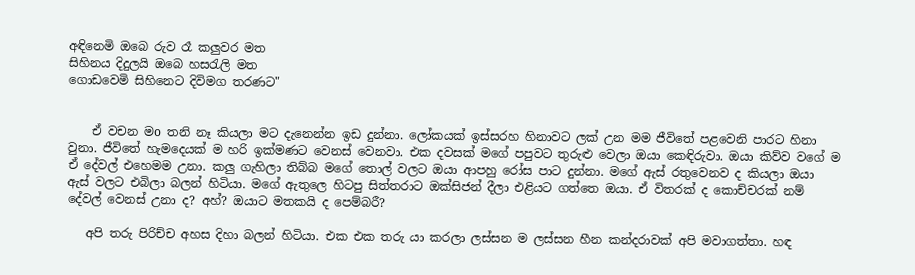අඳිනෙමි ඔබෙ රුව රෑ කලුවර මත
සිහිනය දිදුලයි ඔබෙ හසරැලි මත
ගොඩවෙමි සිහිනෙට දිවිමග තරණට"


    ඒ වචන මo තනි නෑ කියලා මට දැනෙන්න ඉඩ දුන්නා. ලෝකයක් ඉස්සරහ හිනාවට ලක් උන මම ජීවිතේ පළවෙනි පාරට හිනා වුනා. ජීවිතේ හැමදෙයක් ම හරි ඉක්මණට වෙනස් වෙනවා. එක දවසක් මගේ පපුවට තුරුළු වෙලා ඔයා කෙඳිරුවා. ඔයා කිව්ව වගේ ම ඒ දේවල් එහෙමම උනා. කලු ගැහිලා තිබ්බ මගේ තොල් වලට ඔයා ආපහු රෝස පාට දුන්නා. මගේ ඇස් රතුවෙනව ද කියලා ඔයා ඇස් වලට එබිලා බලන් හිටියා. මගේ ඇතුලෙ හිටපු සිත්තරාට ඔක්සිජන් දීලා එළියට ගත්තෙ ඔයා. ඒ විතරක් ද කොච්චරක් නම් දේවල් වෙනස් උනා ද? අහ්? ඔයාට මතකයි ද පෙම්බරී?

   අපි තරු පිරිච්ච අහස දිහා බලන් හිටියා. එක එක තරු යා කරලා ලස්සන ම ලස්සන හීන කන්දරාවක් අපි මවාගත්තා. හඳ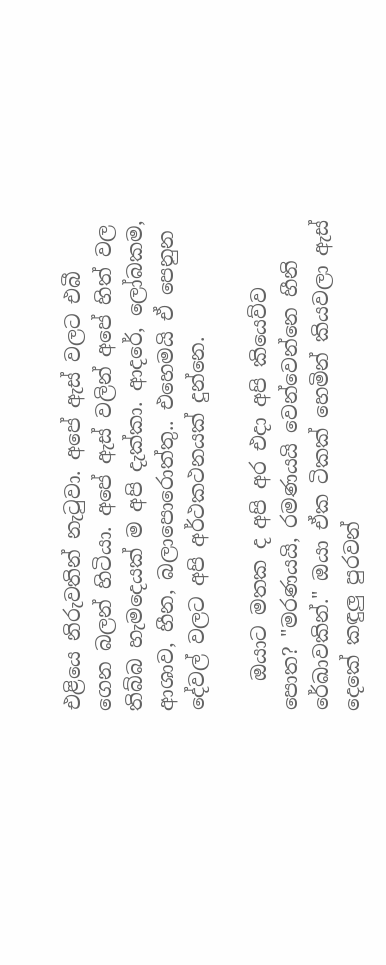එළියෙ නිරුවතින් නැටුවා. අපේ ඇස් වලට එබී ගෙන බලන් හිටියා. අපේ ඇස් වලින් අපේ හිත් වල තිබ්බ හැමදෙයක් ම අපි දැක්කා. ආදරේ, ලෝබකම, ආශාව, හීන, බලාපොරොත්තු.. එහෙමයි ඒ පෙනුන දේවල් වලට අපි අර්ථකථනයක් දුන්නෙ.

   ඔයාට මතක ද අපි අර එදා අපි කියෙව්ව පොත? "මරණයයි, රමණයයි වෙන්වෙන්නෙ හීනි රේඛාවකින්." ඔයා ඒක ටිකක් හෙමින් කියවලා ඇස් දෙකේ කඳුලු පුරවන්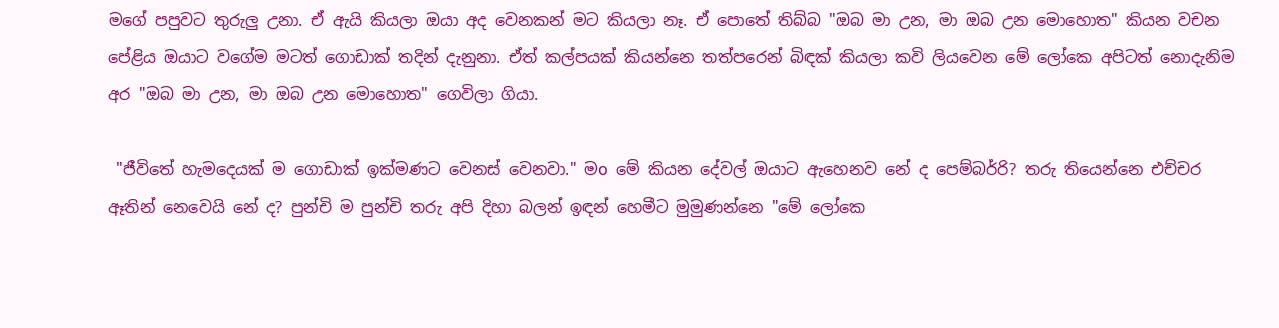මගේ පපුවට තුරුලු උනා. ඒ ඇයි කියලා ඔයා අද වෙනකන් මට කියලා නෑ. ඒ පොතේ තිබ්බ "ඔබ මා උන, මා ඔබ උන මොහොත" කියන වචන පේළිය ඔයාට වගේම මටත් ගොඩාක් තදින් දැනුනා. ඒත් කල්පයක් කියන්නෙ තත්පරෙන් බිඳක් කියලා කවි ලියවෙන මේ ලෝකෙ අපිටත් නොදැනිම අර "ඔබ මා උන, මා ඔබ උන මොහොත" ගෙවිලා ගියා.

 "ජීවිතේ හැමදෙයක් ම ගොඩාක් ඉක්මණට වෙනස් වෙනවා." මo මේ කියන දේවල් ඔයාට ඇහෙනව නේ ද පෙම්බර්‍රි? තරු තියෙන්නෙ එච්චර ඈතින් නෙවෙයි නේ ද? පුන්චි ම පුන්චි තරු අපි දිහා බලන් ඉඳන් හෙමීට මුමුණන්නෙ "මේ ලෝකෙ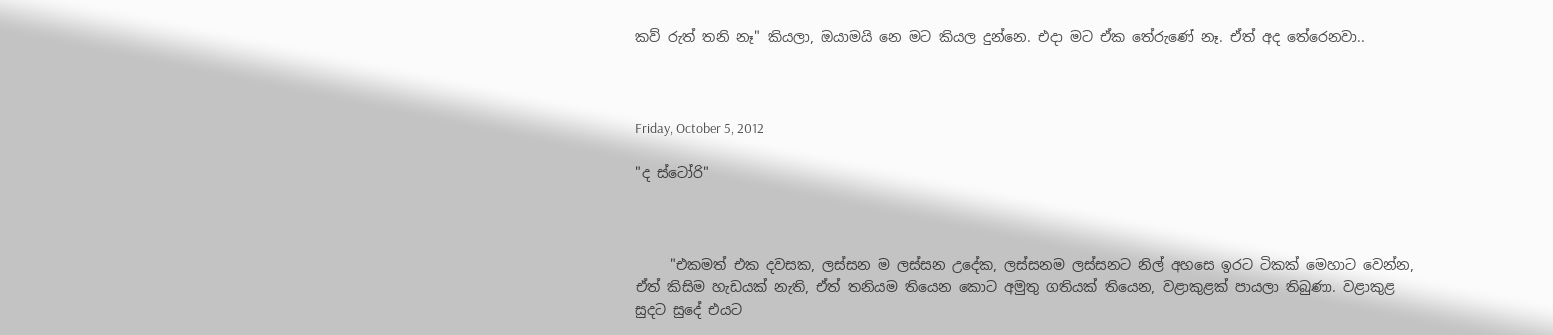කව් රුත් තනි නෑ" කියලා, ඔයාමයි නෙ මට කියල දුන්නෙ. එදා මට ඒක තේරුණේ නෑ. ඒත් අද තේරෙනවා..



Friday, October 5, 2012

"ද ස්ටෝරි"



     "එකමත් එක දවසක, ලස්සන ම ලස්සන උදේක, ලස්සනම ලස්සනට නිල් අහසෙ ඉරට ටිකක් මෙහාට වෙන්න, ඒත් කිසිම හැඩයක් නැති, ඒත් තනියම තියෙන කොට අමුතු ගතියක් තියෙන, වළාකුළක් පායලා තිබුණා. වළාකුළ සුදට සුදේ එයට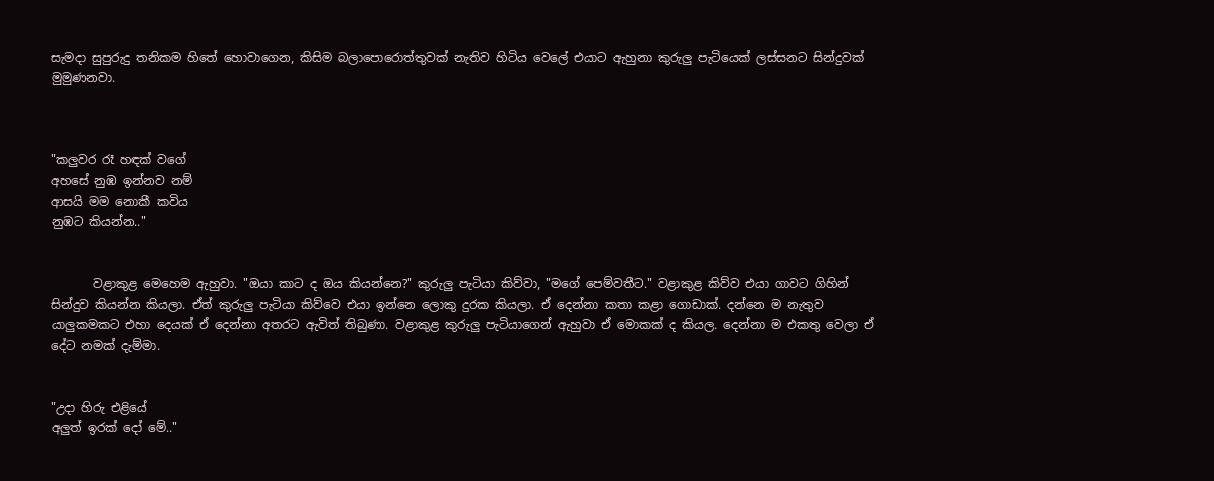සැමදා සුපුරුදු තනිකම හිතේ හොවාගෙන, කිසිම බලාපොරොත්තුවක් නැතිව හිටිය වෙලේ එයාට ඇහුනා කුරුලු පැටියෙක් ලස්සනට සින්දුවක් මුමුණනවා.



"කලුවර රෑ හඳක් වගේ
අහසේ නුඹ ඉන්නව නම්
ආසයි මම නොකී කවිය
නුඹට කියන්න.."


       වළාකුළ මෙහෙම ඇහුවා. "ඔයා කාට ද ඔය කියන්නෙ?" කුරුලු පැටියා කිව්වා, "මගේ පෙම්වතීට." වළාකුළ කිව්ව එයා ගාවට ගිහින් සින්දුව කියන්න කියලා. ඒත් කුරුලු පැටියා කිව්වෙ එයා ඉන්නෙ ලොකු දුරක කියලා. ඒ දෙන්නා කතා කළා ගොඩාක්. දන්නෙ ම නැතුව යාලුකමකට එහා දෙයක් ඒ දෙන්නා අතරට ඇවිත් තිබුණා. වළාකුළ කුරුලු පැටියාගෙන් ඇහුවා ඒ මොකක් ද කියල. දෙන්නා ම එකතු වෙලා ඒ දේට නමක් දැම්මා.


"උදා හිරු එළියේ
අලුත් ඉරක් දෝ මේ.."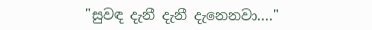"සුවඳ දැනී දැනී දැනෙනවා...."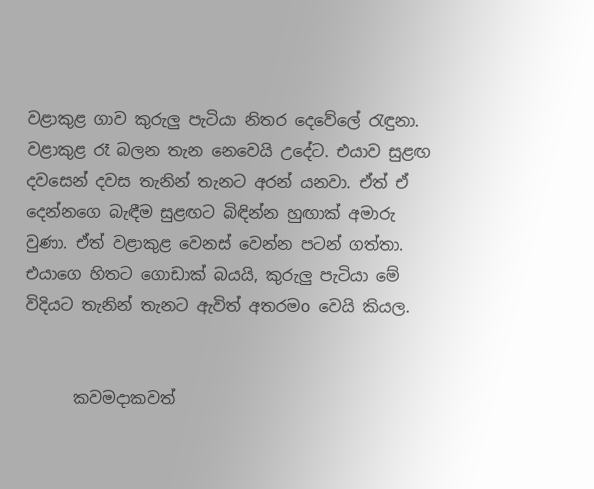වළාකුළ ගාව කුරුලු පැටියා නිතර දෙවේලේ රැඳුනා. වළාකුළ රෑ බලන තැන නෙවෙයි උදේට. එයාව සුළඟ දවසෙන් දවස තැනින් තැනට අරන් යනවා. ඒත් ඒ දෙන්නගෙ බැඳීම සුළඟට බිඳින්න හුඟාක් අමාරු වුණා. ඒත් වළාකුළ වෙනස් වෙන්න පටන් ගත්තා. එයාගෙ හිතට ගොඩාක් බයයි, කුරුලු පැටියා මේ විදියට තැනින් තැනට ඇවිත් අතරමo වෙයි කියල.


      කවමදාකවත්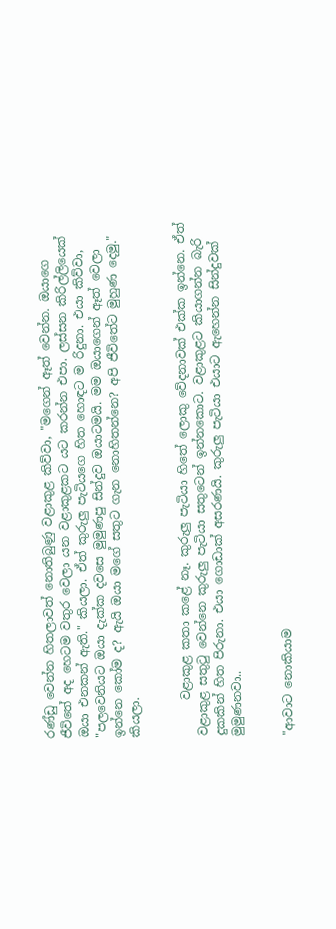රණ්ඩු වෙන්න හිතලාවත් නොතිබුණු වළාකුළ කිව්වා, "මගෙන් ඈත් වෙන්න. ඔයාගෙ ජීවිතේ අද හෙටම වතුර වෙලා යන වළාකුළකට යට කරන්න එපා. ලස්සන කිරිල්ලියෙක් ඔයා එනකන් ඇති." කියලා. ඒත් කුරුලු පැටියගෙ හිත හොඳට ම රිදුනා. එයා කිව්වා, "පලවෙනියට ඔයා දැක්ක දවසෙ මුමුණපු සින්දුව ඔයාටමයි. මම ඔයාගෙන් ඈත් වෙලා ඉන්නෙ කෝම ද? ඇයි ඔයා මගේ සතුට ගැන නොහිතන්නෙ? අපි ජීවිතේට මුහුණ දෙමු." කියලා.


      වළාකුළ කතා කළේ නෑ. කුරුලු පැටියා හිතේ ලොකු වේදනාවක් එක්ක ඉන්නෙ. ඒත් වළාකුළ සතුටු වෙන්නෙ කුරුලු පැටියා සතුටෙන් ඉන්නකොට. වළාකුළට කියාගන්න බැරි දුකකින් හිත පිරුනා. එයා ගොඩාක් අසරණයි. කුරුලු පැටියා එයාට ඇහෙන්න සින්දුවක් මුමුණනවා..


"ආවාට නොකියාම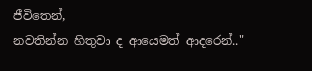ජීවිතෙන්,
නවතින්න හිතුවා ද ආයෙමත් ආදරෙන්.."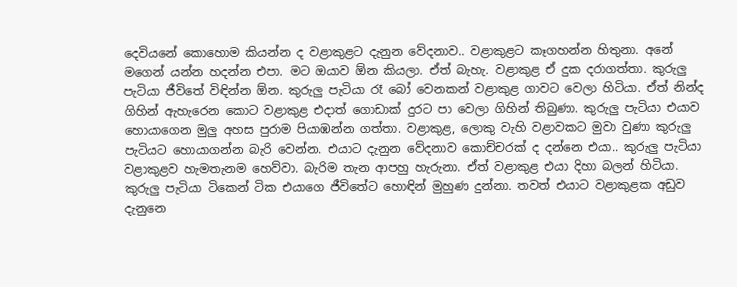දෙවියනේ කොහොම කියන්න ද වළාකුළට දැනුන වේදනාව.. වළාකුළට කෑගහන්න හිතුනා. අනේ මගෙන් යන්න හදන්න එපා. මට ඔයාව ඕන කියලා. ඒත් බැහැ. වළාකුළ ඒ දුක දරාගත්තා. කුරුලු පැටියා ජීවිතේ විඳින්න ඕන. කුරුලු පැටියා රෑ බෝ වෙනකන් වළාකුළ ගාවට වෙලා හිටියා. ඒත් නින්ද ගිහින් ඇහැරෙන කොට වළාකුළ එදාත් ගොඩාක් දුරට පා වෙලා ගිහින් තිබුණා. කුරුලු පැටියා එයාව හොයාගෙන මුලු අහස පුරාම පියාඹන්න ගත්තා. වළාකුළ, ලොකු වැහි වළාවකට මුවා වුණා කුරුලු පැටියට හොයාගන්න බැරි වෙන්න. එයාට දැනුන වේදනාව කොච්චරක් ද දන්නෙ එයා.. කුරුලු පැටියා වළාකුළව හැමතැනම හෙව්වා. බැරිම තැන ආපහු හැරුනා. ඒත් වළාකුළ එයා දිහා බලන් හිටියා. කුරුලු පැටියා ටිකෙන් ටික එයාගෙ ජීවිතේට හොඳින් මුහුණ දුන්නා. තවත් එයාට වළාකුළක අඩුව දැනුනෙ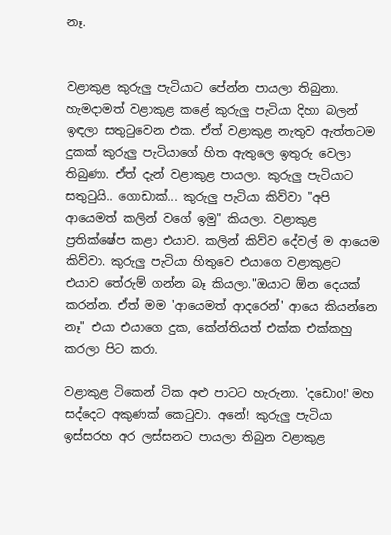නෑ.


වළාකුළ කුරුලු පැටියාට පේන්න පායලා තිබුනා. හැමදාමත් වළාකුළ කළේ කුරුලු පැටියා දිහා බලන් ඉඳලා සතුටුවෙන එක. ඒත් වළාකුළ නැතුව ඇත්තටම දුකක් කුරුලු පැටියාගේ හිත ඇතුලෙ ඉතුරු වෙලා තිබුණා. ඒත් දැන් වළාකුළ පායලා. කුරුලු පැටියාට සතුටුයි.. ගොඩාක්... කුරුලු පැටියා කිව්වා "අපි ආයෙමත් කලින් වගේ ඉමු" කියලා. වළාකුළ ප්‍රතික්ෂේප කළා එයාව. කලින් කිව්ව දේවල් ම ආයෙම කිව්වා. කුරුලු පැටියා හිතුවෙ එයාගෙ වළාකුළට එයාව තේරුම් ගන්න බෑ කියලා."ඔයාට ඕන දෙයක් කරන්න. ඒත් මම 'ආයෙමත් ආදරෙන්' ආයෙ කියන්නෙ නෑ" එයා එයාගෙ දුක, කේන්තියත් එක්ක එක්කහු කරලා පිට කරා.

වළාකුළ ටිකෙන් ටික අළු පාටට හැරුනා. 'දඩොo!' මහ සද්දෙට අකුණක් කෙටුවා. අනේ! කුරුලු පැටියා ඉස්සරහ අර ලස්සනට පායලා තිබුන වළාකුළ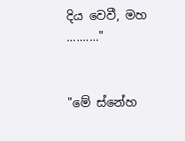දිය වෙවී, මහ .........."


"මේ ස්නේහ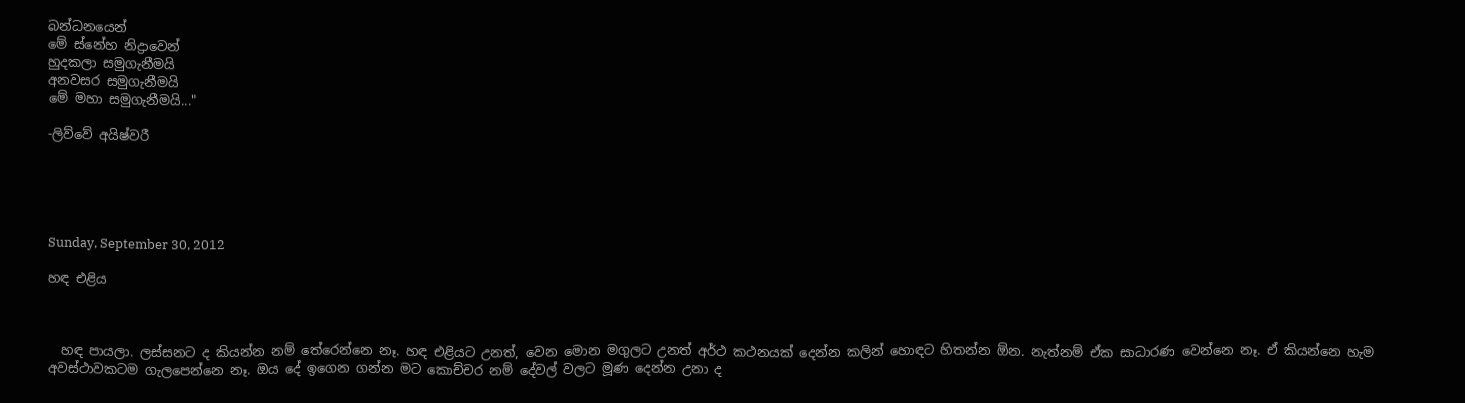බන්ධනයෙන්
මේ ස්නේහ නිද්‍රාවෙන්
හුදකලා සමුගැනීමයි
අනවසර සමුගැනීමයි
මේ මහා සමුගැනීමයි..."

-ලිව්වේ අයිෂ්වරී





Sunday, September 30, 2012

හඳ එළිය



  හඳ පායලා. ලස්සනට ද කියන්න නම් තේරෙන්නෙ නෑ. හඳ එළියට උනත්, වෙන මොන මගුලට උනත් අර්ථ කථනයක් දෙන්න කලින් හොඳට හිතන්න ඕන. නැත්නම් ඒක සාධාරණ වෙන්නෙ නෑ. ඒ කියන්නෙ හැම අවස්ථාවකටම ගැලපෙන්නෙ නෑ. ඔය දේ ඉගෙන ගන්න මට කොච්චර නම් දේවල් වලට මූණ දෙන්න උනා ද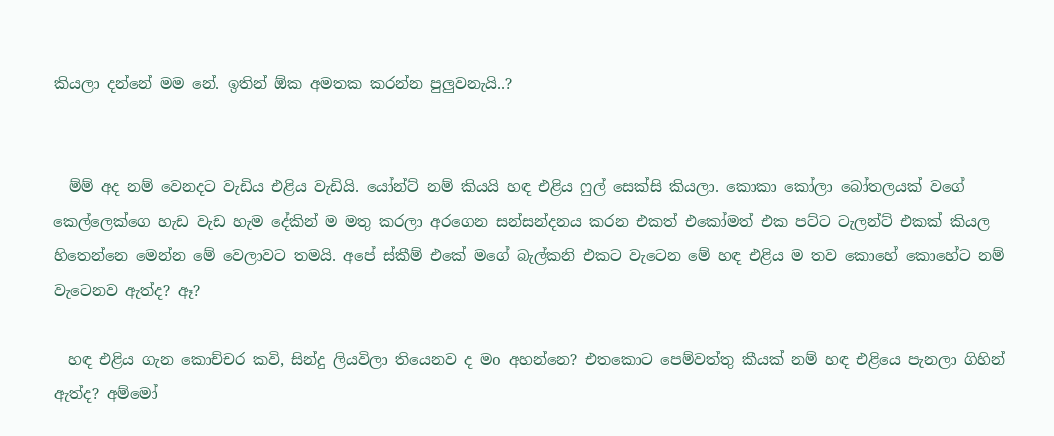කියලා දන්නේ මම නේ. ඉතින් ඕක අමතක කරන්න පුලුවනැයි..?


  ම්ම් අද නම් වෙනදට වැඩිය එළිය වැඩියි. යෝන්ට් නම් කියයි හඳ එළිය ෆුල් සෙක්සි කියලා. කොකා කෝලා බෝතලයක් වගේ කෙල්ලෙක්ගෙ හැඩ වැඩ හැම දේකින් ම මතු කරලා අරගෙන සන්සන්දනය කරන එකත් එකෝමත් එක පට්ට ටැලන්ට් එකක් කියල හිතෙන්නෙ මෙන්න මේ වෙලාවට තමයි. අපේ ස්කීම් එකේ මගේ බැල්කනි එකට වැටෙන මේ හඳ එළිය ම තව කොහේ කොහේට නම් වැටෙනව ඇත්ද? ඈ?

  හඳ එළිය ගැන කොච්චර කවි, සින්දු ලියවිලා තියෙනව ද මo අහන්නෙ? එතකොට පෙම්වත්තු කීයක් නම් හඳ එළියෙ පැනලා ගිහින් ඇත්ද? අම්මෝ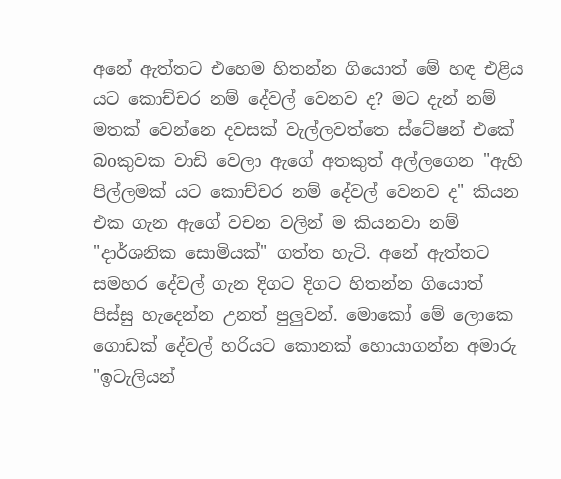අනේ ඇත්තට එහෙම හිතන්න ගියොත් මේ හඳ එළිය යට කොච්චර නම් දේවල් වෙනව ද? මට දැන් නම් මතක් වෙන්නෙ දවසක් වැල්ලවත්තෙ ස්ටේෂන් එකේ බoකුවක වාඩි වෙලා ඇගේ අතකුත් අල්ලගෙන "ඇහි පිල්ලමක් යට කොච්චර නම් දේවල් වෙනව ද" කියන එක ගැන ඇගේ වචන වලින් ම කියනවා නම් "දාර්ශනික සොමියක්" ගත්ත හැටි. අනේ ඇත්තට සමහර දේවල් ගැන දිගට දිගට හිතන්න ගියොත් පිස්සු හැදෙන්න උනත් පුලුවන්. මොකෝ මේ ලොකෙ ගොඩක් දේවල් හරියට කොනක් හොයාගන්න අමාරු "ඉටැලියන්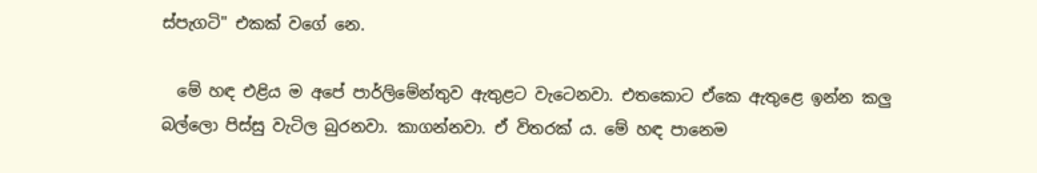ස්පැගටි" එකක් වගේ නෙ.

  මේ හඳ එළිය ම අපේ පාර්ලිමේන්තුව ඇතුළට වැටෙනවා. එතකොට ඒකෙ ඇතුළෙ ඉන්න කලු බල්ලො පිස්සු වැටිල බුරනවා. කාගන්නවා. ඒ විතරක් ය. මේ හඳ පානෙම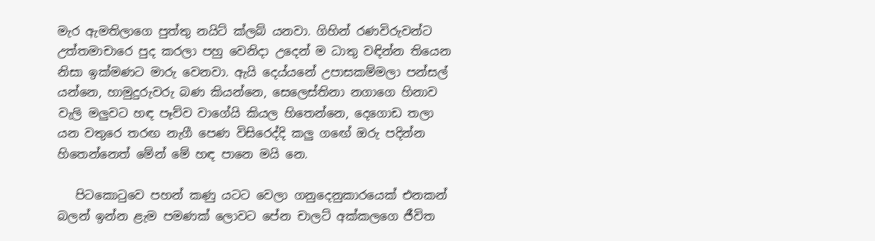මැර ඇමතිලාගෙ පුත්තු නයිට් ක්ලබ් යනවා. ගිහින් රණවිරුවන්ට උත්තමාචාරෙ පුද කරලා පහු වෙනිදා උදෙන් ම ධාතු වඳින්න තියෙන නිසා ඉක්මණට මාරු වෙනවා. ඇයි දෙය්යනේ උපාසකම්මලා පන්සල් යන්නෙ, හාමුදුරුවරු බණ කියන්නෙ, සෙලෙස්තිනා නගාගෙ හිනාව වැලි මලුවට හඳ පෑව්ව වාගේයි කියල හිතෙන්නෙ, දෙගොඩ තලා යන වතුරෙ තරඟ නැගී පෙණ විසිරෙද්දි කලු ගඟේ ඔරු පදින්න හිතෙන්නෙත් මේන් මේ හඳ පානෙ මයි නෙ.

   පිටකොටුවෙ පහන් කණු යටට වෙලා ගනුදෙනුකාරයෙක් එනකන් බලන් ඉන්න ළැම පමණක් ලොවට පේන චාලට් අක්කලගෙ ජීවිත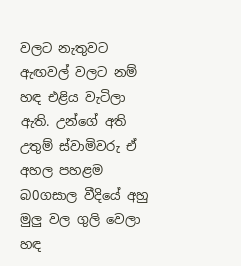වලට නැතුවට ඇඟවල් වලට නම් හඳ එළිය වැටිලා ඇති. උන්ගේ අති උතුම් ස්වාමිවරු ඒ අහල පහළම බ0ගසාල වීදියේ අහු මුලු වල ගුලි වෙලා හඳ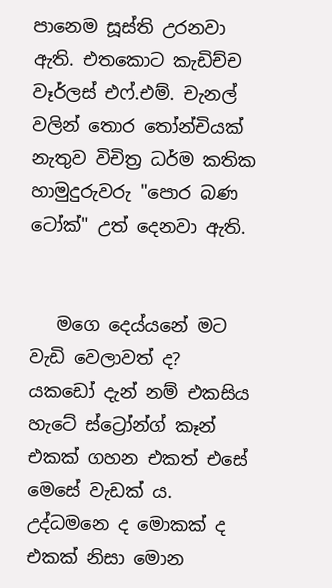පානෙම සූස්ති උරනවා ඇති. එතකොට කැඩිච්ච වෑර්ලස් එෆ්.එම්. චැනල් වලින් තොර තෝන්චියක් නැතුව විචිත්‍ර ධර්ම කතික හාමුදුරුවරු "පොර බණ ටෝක්" උත් දෙනවා ඇති.


   මගෙ දෙය්යනේ මට වැඩි වෙලාවත් ද? යකඩෝ දැන් නම් එකසිය හැටේ ස්ට්‍රෝන්ග් කෑන් එකක් ගහන එකත් එසේ මෙසේ වැඩක් ය. උද්ධමනෙ ද මොකක් ද එකක් නිසා මොන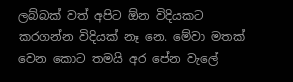ලබ්බක් වත් අපිට ඕන විදියකට කරගන්න විදියක් නෑ නෙ. මේවා මතක් වෙන කොට තමයි අර පේන වැලේ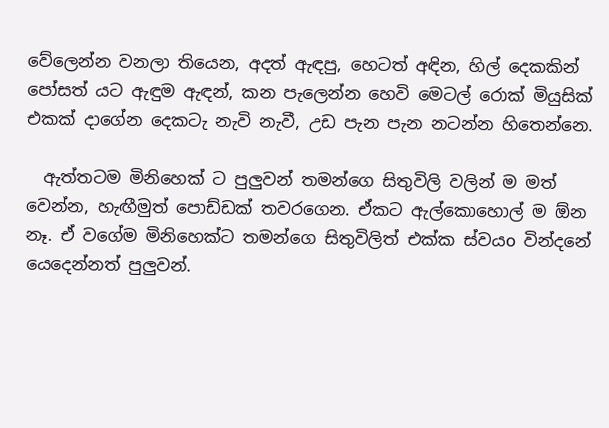වේලෙන්න වනලා තියෙන, අදත් ඇඳපු, හෙටත් අඳින, හිල් දෙකකින් පෝසත් යට ඇඳුම ඇඳන්, කන පැලෙන්න හෙවි මෙටල් රොක් මියුසික් එකක් දාගේන දෙකටැ නැවි නැවී, උඩ පැන පැන නටන්න හිතෙන්නෙ.

  ඇත්තටම මිනිහෙක් ට පුලුවන් තමන්ගෙ සිතුවිලි වලින් ම මත් වෙන්න, හැඟීමුත් පොඩ්ඩක් තවරගෙන. ඒකට ඇල්කොහොල් ම ඕන නෑ. ඒ වගේම මිනිහෙක්ට තමන්ගෙ සිතුවිලිත් එක්ක ස්වයo වින්දනේ යෙදෙන්නත් පුලුවන්.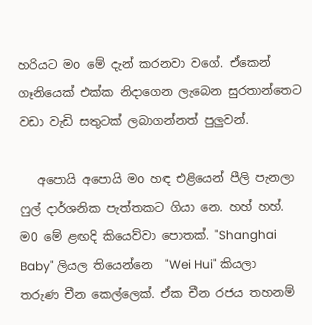හරියට මo මේ දැන් කරනවා වගේ. ඒකෙන් ගෑනියෙක් එක්ක නිදාගෙන ලැබෙන සුරතාන්තෙට වඩා වැඩි සතුටක් ලබාගන්නත් පුලුවන්.

   අපොයි අපොයි මo හඳ එළියෙන් පීලි පැනලා ෆුල් දාර්ශනික පැත්තකට ගියා නෙ. හහ් හහ්. ම0 මේ ළඟදි කියෙව්වා පොතක්. "Shanghai Baby" ලියල තියෙන්නෙ  "Wei Hui" කියලා තරුණ චීන කෙල්ලෙක්. ඒක චීන රජය තහනම්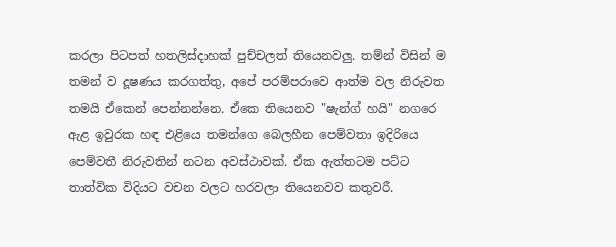කරලා පිටපත් හතලිස්දාහක් පුච්චලත් තියෙනවලු. තම්න් විසින් ම තමන් ව දූෂණය කරගත්තු, අපේ පරම්පරාවෙ ආත්ම වල නිරුවත තමයි ඒකෙන් පෙන්නන්නෙ. ඒකෙ තියෙනව "ෂැන්ග් හයි" නගරෙ ඇළ ඉවුරක හඳ එළියෙ තමන්ගෙ බෙලහීන පෙම්වතා ඉදිරියෙ පෙම්වතී නිරුවතින් නටන අවස්ථාවක්. ඒක ඇත්තටම පට්ට තාත්වික විදියට වචන වලට හරවලා තියෙනවව කතුවරී.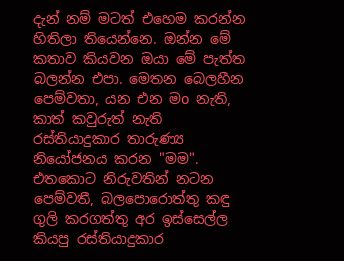දැන් නම් මටත් එහෙම කරන්න හිතිලා තියෙන්නෙ. ඔන්න මේ කතාව කියවන ඔයා මේ පැත්ත බලන්න එපා. මෙතන බෙලහීන පෙම්වතා, යන එන මo නැති, කාත් කවුරුත් නැති රස්තියාදුකාර තාරුණ්‍ය නියෝජනය කරන "මම". එතකොට නිරුවතින් නටන පෙම්වතී, බලපොරොත්තු කඳු ගුලි කරගත්තු අර ඉස්සෙල්ල කියපු රස්තියාදුකාර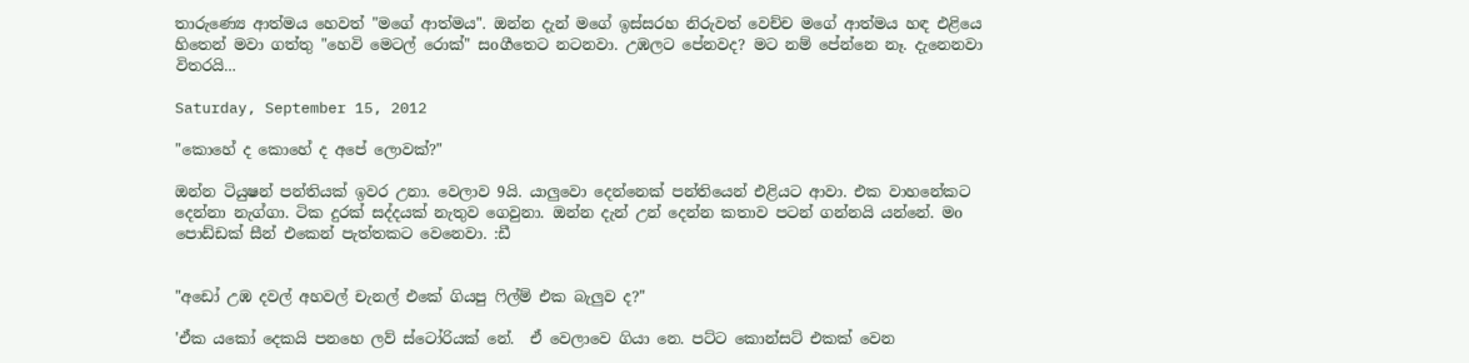තාරුණ්‍යෙ ආත්මය හෙවත් "මගේ ආත්මය". ඔන්න දැන් මගේ ඉස්සරහ නිරුවත් වෙච්ච මගේ ආත්මය හඳ එළියෙ හිතෙන් මවා ගත්තු "හෙවි මෙටල් රොක්" සoගීතෙට නටනවා. උඹලට පේනවද? මට නම් පේන්නෙ නෑ. දැනෙනවා විතරයි...

Saturday, September 15, 2012

"කොහේ ද කොහේ ද අපේ ලොවක්?"

ඔන්න ටියුෂන් පන්තියක් ඉවර උනා. වෙලාව 9යි. යාලුවො දෙන්නෙක් පන්තියෙන් එළියට ආවා. එක වාහනේකට දෙන්නා නැග්ගා. ටික දුරක් සද්දයක් නැතුව ගෙවුනා. ඔන්න දැන් උන් දෙන්න කතාව පටන් ගන්නයි යන්නේ. මo පොඩ්ඩක් සීන් එකෙන් පැත්තකට වෙනෙවා. :ඩී


"අඩෝ උඹ දවල් අහවල් චැනල් එකේ ගියපු ෆිල්ම් එක බැලුව ද?"

'ඒක යකෝ දෙකයි පනහෙ ලව් ස්ටෝරියක් නේ.  ඒ වෙලාවෙ ගියා නෙ. පට්ට කොන්සට් එකක් වෙන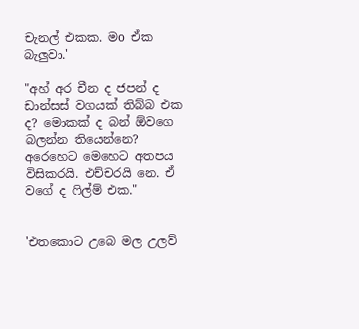චැනල් එකක. මo ඒක බැලුවා.'

"අහ් අර චීන ද ජපන් ද ඩාන්සස් වගයක් තිබ්බ එක ද? මොකක් ද බන් ඕවගෙ බලන්න තියෙන්නෙ? අරෙහෙට මෙහෙට අතපය විසිකරයි. එච්චරයි නෙ. ඒ වගේ ද ෆිල්ම් එක."


'එතකොට උබෙ මල උලව්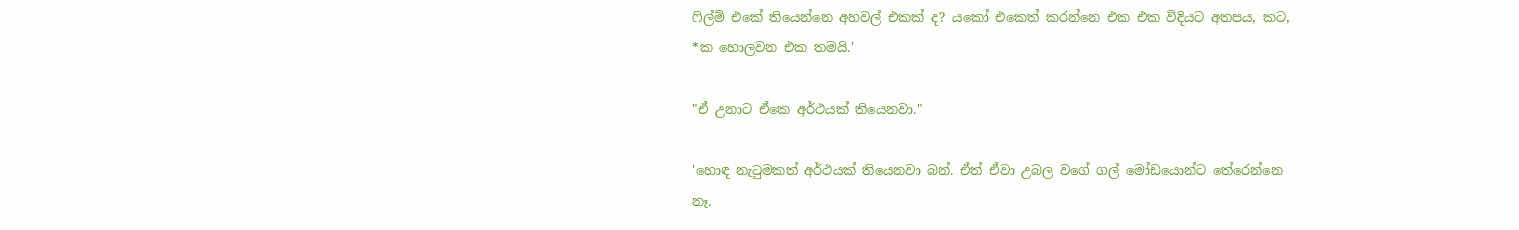ෆිල්ම් එකේ තියෙන්නෙ අහවල් එකක් ද? යකෝ එකෙත් කරන්නෙ එක එක විදියට අතපය, කට, *ක හොලවන එක තමයි.'

"ඒ උනාට ඒකෙ අර්ථයක් තියෙනවා."

'හොඳ නැටුමකත් අර්ථයක් තියෙනවා බන්. ඒත් ඒවා උබල වගේ ගල් මෝඩයොන්ට තේරෙන්නෙ නෑ.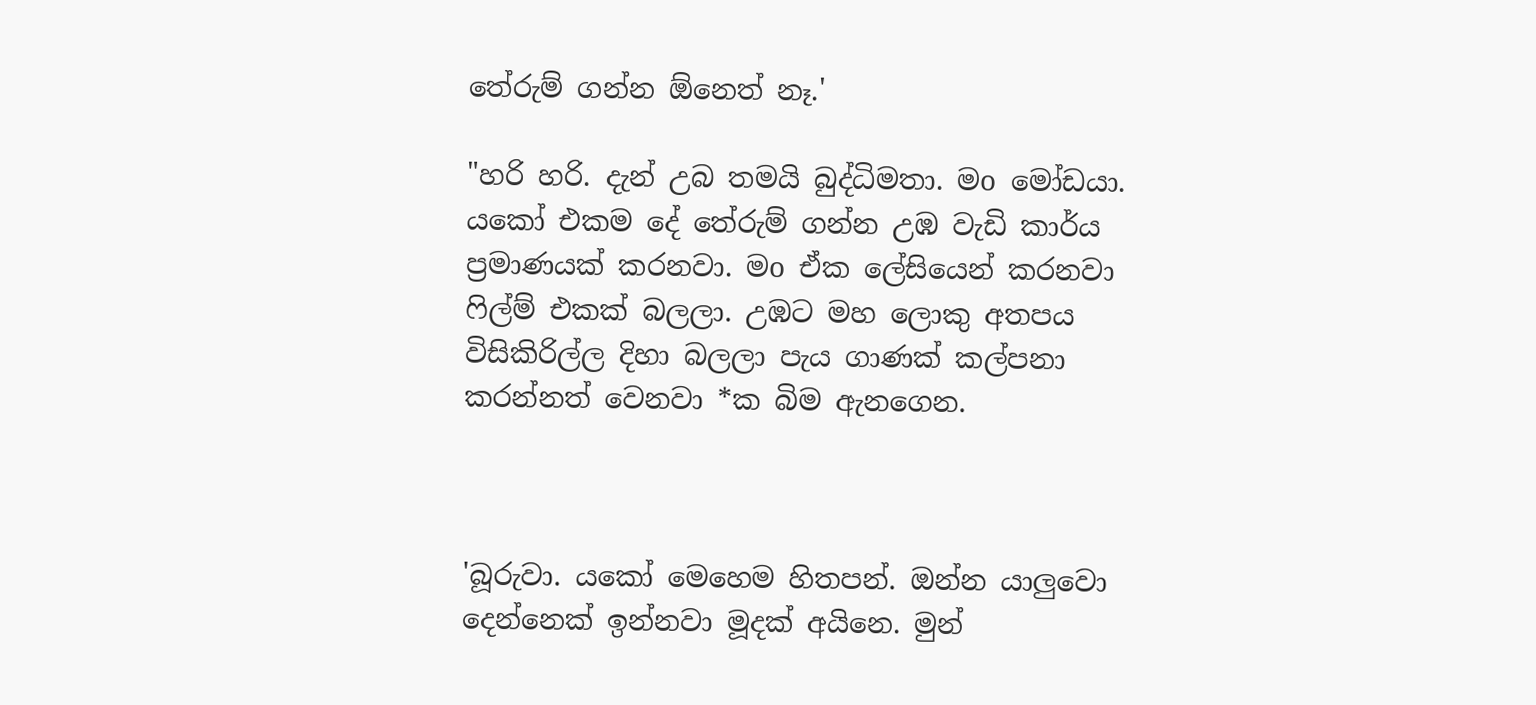තේරුම් ගන්න ඕනෙත් නෑ.'

"හරි හරි. දැන් උබ තමයි බුද්ධිමතා. මo මෝඩයා. යකෝ එකම දේ තේරුම් ගන්න උඹ වැඩි කාර්ය ප්‍රමාණයක් කරනවා. මo ඒක ලේසියෙන් කරනවා ෆිල්ම් එකක් බලලා. උඹට මහ ලොකු අතපය විසිකිරිල්ල දිහා බලලා පැය ගාණක් කල්පනා කරන්නත් වෙනවා *ක බිම ඇනගෙන.



'බූරුවා. යකෝ මෙහෙම හිතපන්. ඔන්න යාලුවො දෙන්නෙක් ඉන්නවා මූදක් අයිනෙ. මුන්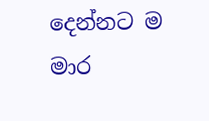දෙන්නට ම මාර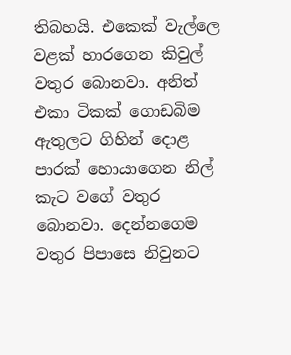තිබහයි. එකෙක් වැල්ලෙ වළක් හාරගෙන කිවුල් වතුර බොනවා. අනිත් එකා ටිකක් ගොඩබිම ඇතුලට ගිහින් දොළ පාරක් හොයාගෙන නිල් කැට වගේ වතුර බොනවා. දෙන්නගෙම වතුර පිපාසෙ නිවුනට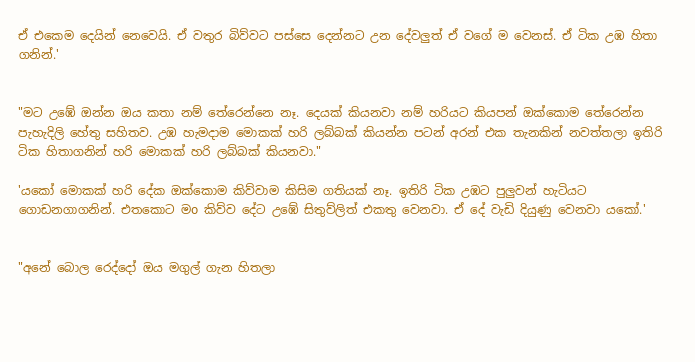ඒ එකෙම දෙයින් නෙවෙයි. ඒ වතුර බිව්වට පස්සෙ දෙන්නට උන දේවලුත් ඒ වගේ ම වෙනස්. ඒ ටික උඹ හිතා ගනින්.'


"මට උඹේ ඔන්න ඔ‍ය කතා නම් තේරෙන්නෙ නෑ. දෙයක් කියනවා නම් හරියට කියපන් ඔක්කොම තේරෙන්න පැහැදිලි හේතු සහිතව. උඹ හැමදාම මොකක් හරි ලබ්බක් කියන්න පටන් අරන් එක තැනකින් නවත්තලා ඉතිරි ටික හිතාගනින් හරි මොකක් හරි ලබ්බක් කියනවා."

'යකෝ මොකක් හරි දේක ඔක්කොම කිව්වාම කිසිම ගතියක් නෑ. ඉතිරි ටික උඹට පුලුවන් හැටියට ගොඩනගාගනින්. එතකොට මo කිව්ව දේට උඹේ සිතුව්ලිත් එකතු වෙනවා. ඒ දේ වැඩි දියුණු වෙනවා යකෝ.'


"අනේ බොල රෙද්දෝ ඔය මගුල් ගැන හිතලා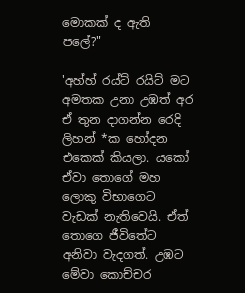මොකක් ද ඇති පලේ?"

'අහ්හ් රය්ට් ර‍යිට් මට අමතක උනා උඹත් අර ඒ තුන දාගන්න රෙදි ලිහන් *ක හෝදන එකෙක් කියලා. යකෝ ඒවා තොගේ මහ ලොකු විභාගෙට වැඩක් නැතිවෙයි. ඒත් තොගෙ ජීවිතේට අනිවා වැදගත්. උඹට මේවා කොච්චර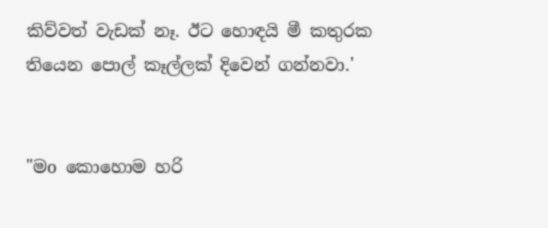කිව්වත් වැඩක් නෑ. ඊට හොඳයි මී කතුරක තියෙන පොල් කෑල්ලක් දිවෙන් ගන්නවා.'


"මo කොහොම හරි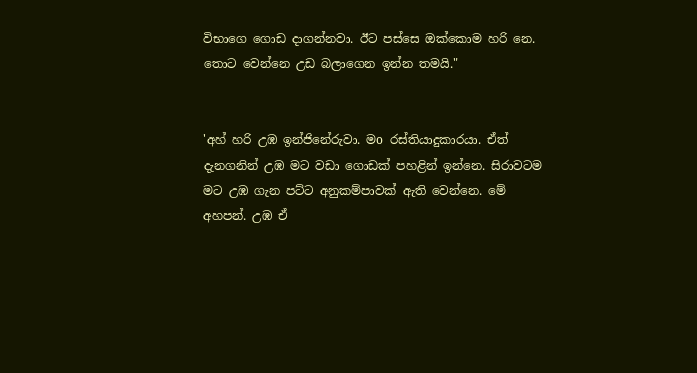විභාගෙ ගොඩ දාගන්නවා. ඊට පස්සෙ ඔක්කොම හරි නෙ. තොට වෙන්නෙ උඩ බලාගෙන ඉන්න තමයි."


'අහ් හරි උඹ ඉන්ජිනේරුවා. මo රස්තියාදුකාරයා. ඒත් දැනගනින් උඹ මට වඩා ගොඩක් පහළින් ඉන්නෙ. සිරාවටම මට උඹ ගැන පට්ට අනුකම්පාවක් ඇති වෙන්නෙ. මේ අහපන්. උඹ ඒ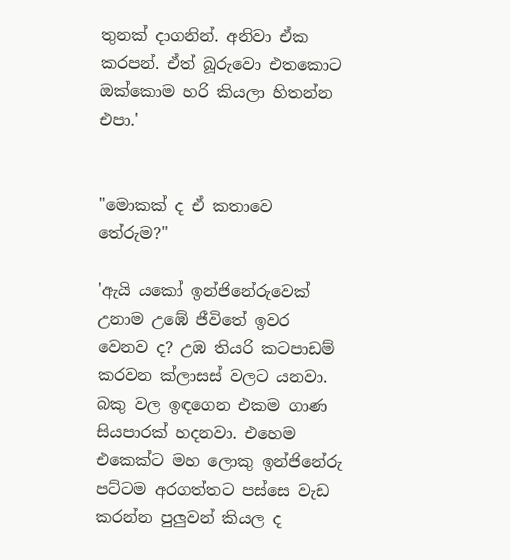තුනක් දාගනින්. අනිවා ඒක කරපන්. ඒත් බූරුවො එතකොට ඔක්කොම හරි කියලා හිතන්න එපා.'


"මොකක් ද ඒ කතාවෙ තේරුම?"

'ඇයි යකෝ ඉන්ජිනේරුවෙක් උනාම උඹේ ජීවිතේ ඉවර වෙනව ද? උඹ තියරි කටපාඩම් කරවන ක්ලාසස් වලට යනවා. බකු වල ඉඳගෙන එකම ගාණ සියපාරක් හදනවා. එහෙම එකෙක්ට මහ ලොකු ඉන්ජිනේරු පට්ටම අරගත්තට පස්සෙ වැඩ කරන්න පුලුවන් කියල ද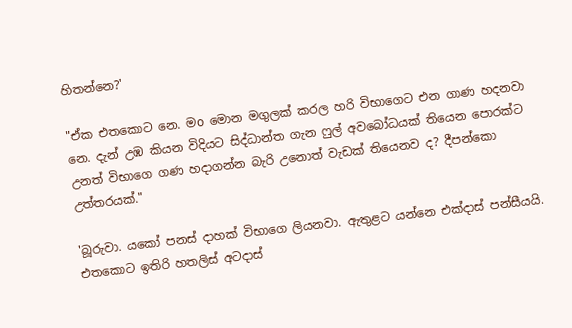හිතන්නෙ?'

"ඒක එතකොට නෙ. මo මොන මගුලක් කරල හරි විභාගෙට එන ගාණ හදනවා නෙ. දැන් උඹ කියන විදියට සිද්ධාන්ත ගැන ෆුල් අවබෝධයක් තියෙන පොරක්ට උනත් විභාගෙ ගණ හදාගන්න බැරි උනොත් වැඩක් තියෙනව ද? දීපන්කො උත්තරයක්."

'බූරුවා. යකෝ පනස් දාහක් විභාගෙ ලියනවා. ඇතුළට යන්නෙ එක්දාස් පන්සීයයි. එතකොට ඉතිරි හතලිස් අටදාස්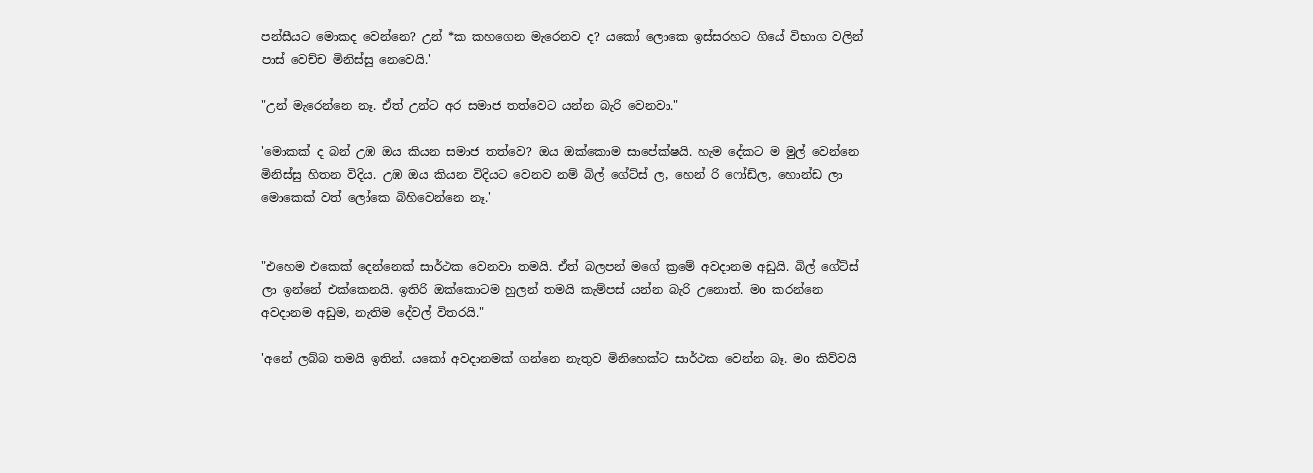පන්සී‍යට මොකද වෙන්නෙ? උන් *ක කහගෙන මැරෙනව ද? යකෝ ලොකෙ ඉස්සරහට ගියේ විභාග වලින් පාස් වෙච්ච මිනිස්සු නෙවෙයි.'

"උන් මැරෙන්නෙ නෑ. ඒත් උන්ට අර සමාජ තත්වෙට යන්න බැරි වෙනවා."

'මොකක් ද බන් උඹ ඔය කියන සමාජ තත්වෙ? ඔය ඔක්කොම සාපේක්ෂයි. හැම දේකට ම මුල් වෙන්නෙ මිනිස්සු හිතන විදිය. උඹ ඔය කියන විදියට වෙනව නම් බිල් ගේට්ස් ල, හෙන් රි ෆෝඩ්ල, හොන්ඩ ලා මොකෙක් වත් ලෝකෙ බිහිවෙන්නෙ නෑ.'


"එහෙම එකෙක් දෙන්නෙක් සාර්ථක වෙනවා තමයි. ඒත් බලපන් මගේ ක්‍රමේ අවදානම අඩුයි. බිල් ගේට්ස් ලා ඉන්නේ එක්කෙනයි. ඉතිරි ඔක්කොටම හුලන් තමයි කැම්පස් යන්න බැරි උනොත්. මo කරන්නෙ අවදානම අඩුම, නැතිම දේවල් විතරයි."

'අනේ ලබ්බ තමයි ඉතින්. යකෝ අවදානමක් ගන්නෙ නැතුව මිනිහෙක්ට සාර්ථක වෙන්න බෑ. මo කිව්වයි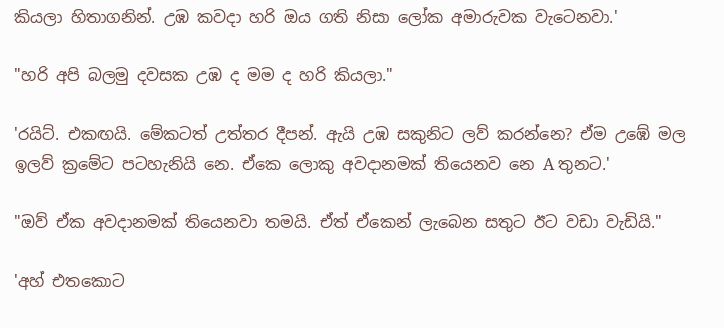කියලා හිතාගනින්. උඹ කවදා හරි ඔය ගති නිසා ලෝක අමාරුවක වැටෙනවා.'

"හරි අපි බලමු දවසක උඹ ද මම ද හරි කියලා."

'රයිට්. එකඟයි. මේකටත් උත්තර දීපන්. ඇයි උඹ සකුනිට ලව් කරන්නෙ? ඒම උඹේ මල ඉලව් ක්‍රමේට පටහැනියි නෙ. ඒකෙ ලොකු අවදානමක් තියෙනව නෙ A තුනට.'

"ඔව් ඒක අවදානමක් තියෙනවා තමයි. ඒත් ඒකෙන් ලැබෙන සතුට ඊට වඩා වැඩියි."

'අහ් එතකොට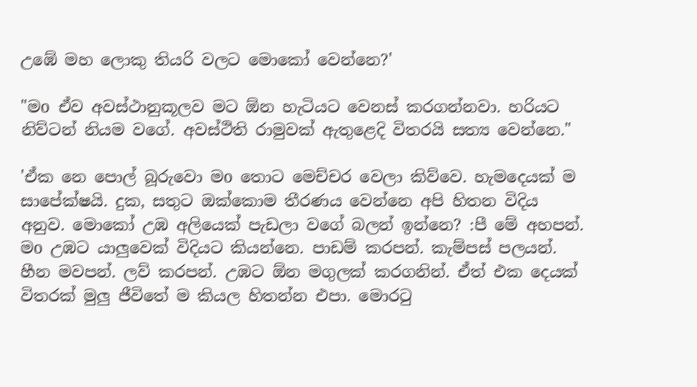උඹේ මහ ලොකු තියරි වලට මොකෝ වෙන්නෙ?'

"මo ඒව අවස්ථානුකූලව මට ඕන හැටියට වෙනස් කරගන්නවා. හරි‍යට නිව්ටන් නියම වගේ. අවස්ථිති රාමුවක් ඇතුළෙදි විතරයි සත්‍ය වෙන්නෙ."

'ඒක නෙ පොල් බූරුවො මo තොට මෙච්චර වෙලා කිව්වෙ. හැමදෙයක් ම සාපේක්ෂයි. දුක, සතුට ඔක්කොම තීරණය වෙන්නෙ අපි හිතන විදිය අනුව. මොකෝ උඹ අලියෙක් පැඩලා වගේ බලන් ඉන්නෙ? :පී මේ අහපන්. මo උඹට යාලුවෙක් විදි‍යට කියන්නෙ. පාඩම් කරපන්. කැම්පස් පලයන්. හීන මවපන්. ලව් කරපන්. උඹට ඕන මගුලක් කරගනින්. ඒත් එක දෙයක් විතරක් මුලු ජීවිතේ ම කියල හිතන්න එපා. මොරටු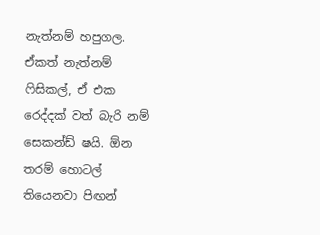නැත්නම් හපුගල. ඒකත් නැත්නම් ෆිසිකල්, ඒ එක රෙද්දක් වත් බැරි නම් සෙකන්ඩ් ෂයි. ඕන තරම් හොටල් තියෙනවා පිඟන්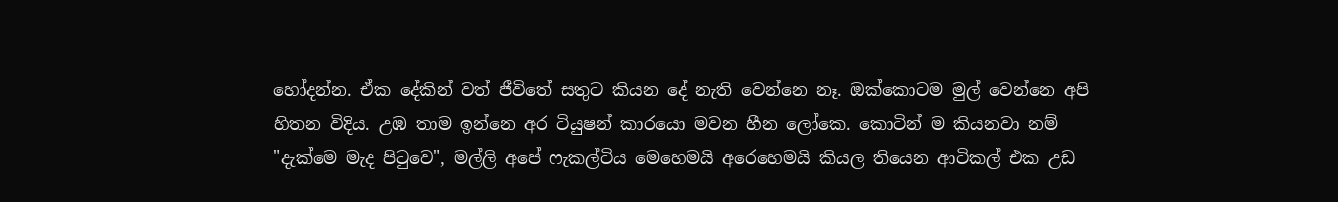හෝදන්න. ඒක දේකින් වත් ජීවිතේ සතුට කියන දේ නැති වෙන්නෙ නෑ. ඔක්කොටම මුල් වෙන්නෙ අපි හිතන විදිය. උඹ තාම ඉන්නෙ අර ටියුෂන් කාරයො මවන හීන ලෝකෙ. කොටින් ම කියනවා නම් "දැක්මෙ මැද පිටුවෙ", මල්ලි අපේ ෆැකල්ටිය මෙහෙමයි අරෙහෙමයි කියල තියෙන ආටිකල් එක උඩ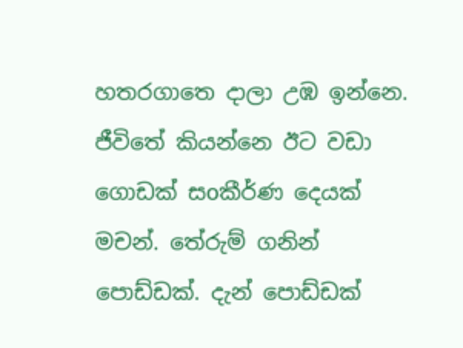හතරගාතෙ දාලා උඹ ඉන්නෙ. ජීවිතේ කියන්නෙ ඊට වඩා ගොඩක් සoකීර්ණ දෙයක් මචන්. තේරුම් ගනින් පොඩ්ඩක්. දැන් පොඩ්ඩක්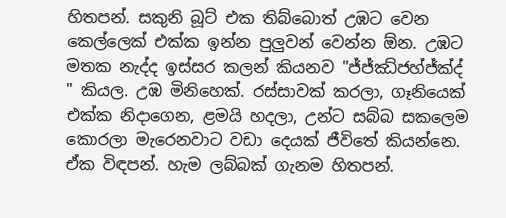හිතපන්. සකුනි බූට් එක තිබ්බොත් උඹට වෙන කෙල්ලෙක් එක්ක ඉන්න පුලුවන් වෙන්න ඕන. උඹට මතක නැද්ද ඉස්සර කලන් කියනව "ජ්ජ්ඣ්ජහ්ජ්ක්ද් " කියල. උඹ මිනිහෙක්. රස්සාවක් කරලා, ගෑනියෙක් එක්ක නිදාගෙන, ළමයි හදලා, උන්ට සබ්බ සකලෙම කොරලා මැරෙනවාට වඩා දෙයක් ජීවිතේ කියන්නෙ. ඒක විඳපන්. හැම ලබ්බක් ගැනම හිතපන්.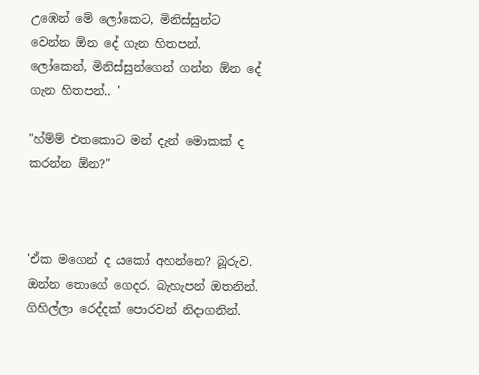උඹෙන් මේ ලෝකෙට, මිනිස්සුන්ට වෙන්න ඕන දේ ගැන හිතපන්. ලෝකෙන්, මිනිස්සුන්ගෙන් ගන්න ඕන දේ ගැන හිතපන්.. '

"හ්ම්ම් එතකොට මන් දැන් මොකක් ද කරන්න ඕන?"



'ඒක මගෙන් ද යකෝ අහන්නෙ? බූරුව. ඔන්න තොගේ ගෙදර. බැහැපන් ඔතනින්. ගිහිල්ලා රෙද්දක් පොරවන් නිදාගනින්.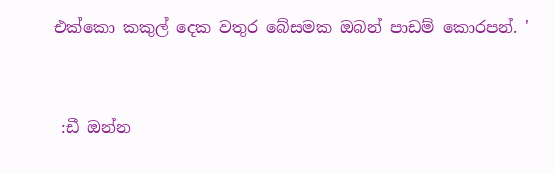එක්කො කකුල් දෙක වතුර බේසමක ඔබන් පාඩම් කොරපන්. '



 :ඩී ඔන්න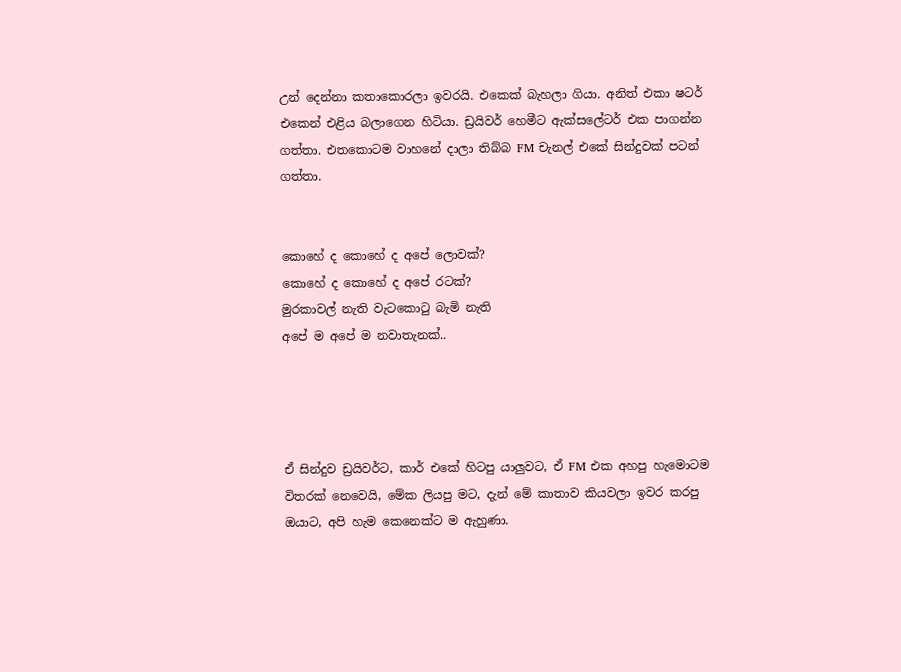උන් දෙන්නා කතාකොරලා ඉවරයි. එකෙක් බැහලා ගියා. අනිත් එකා ෂටර් එකෙන් එළිය බලාගෙන හිටියා. ඩ්‍රයිවර් හෙමීට ඇක්සලේටර් එක පාගන්න ගත්තා. එතකොටම වාහනේ දාලා තිබ්බ FM චැනල් එකේ සින්දුවක් පටන් ගත්තා.


කොහේ ද කොහේ ද අපේ ලොවක්?
කොහේ ද කොහේ ද අපේ රටක්?
මුරකාවල් නැති වැටකොටු බැමි නැති
අපේ ම අපේ ම නවාතැනක්..




ඒ සින්දුව ඩ්‍රයිවර්ට, කාර් එකේ හිටපු යාලුවට, ඒ FM එක අහපු හැමොටම විතරක් නෙවෙයි, මේක ලියපු මට, දැන් මේ කාතාව කියවලා ඉවර කරපු ඔයාට, අපි හැම කෙනෙක්ට ම ඇහුණා.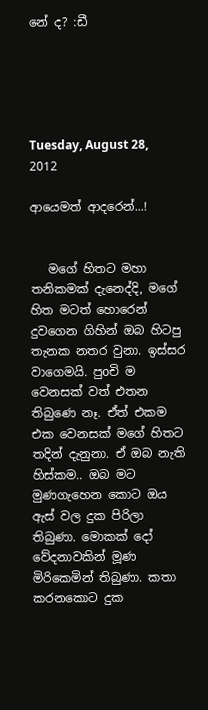නේ ද? :ඩී





Tuesday, August 28, 2012

ආයෙමත් ආදරෙන්...!


   මගේ හිතට මහා තනිකමක් දැනෙද්දි, මගේ හිත මටත් හොරෙන්  දුවගෙන ගිහින් ඔබ හිටපු තැනක නතර වුනා. ඉස්සර වාගෙමයි. පුoචි ම වෙනසක් වත් එතන තිබුණෙ නෑ. ඒත් එකම එක වෙනසක් මගේ හිතට තදින් දැනුනා. ඒ ඔබ නැති හිස්කම.. ඔබ මට මුණගැහෙන කොට ඔය ඇස් වල දුක පිරිලා තිබුණා. මොකක් දෝ වේදනාවකින් මූණ මිරිකෙමින් තිබුණා. කතා කරනකොට දුක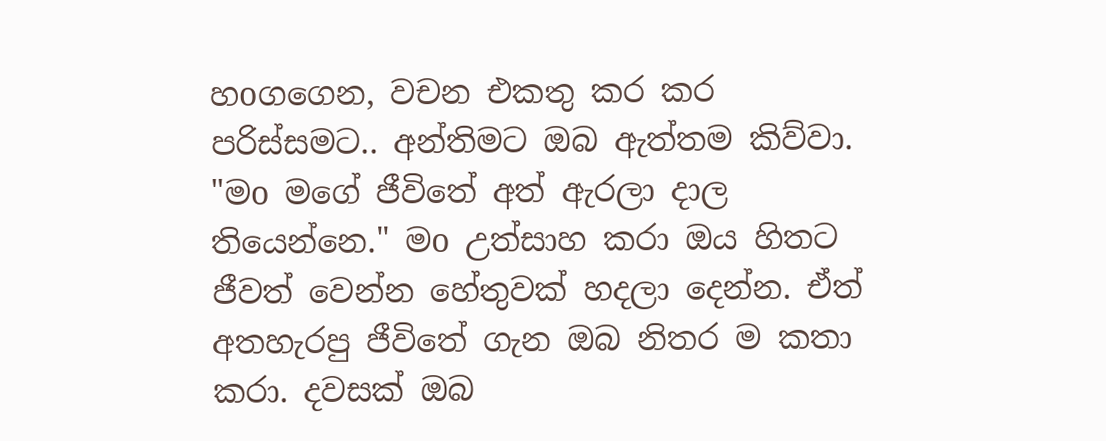හoගගෙන, වචන එකතු කර කර පරිස්සමට.. අන්තිමට ඔබ ඇත්තම කිව්වා. "මo මගේ ජීවිතේ අත් ඇරලා දාල තියෙන්නෙ." මo උත්සාහ කරා ඔය හිතට ජීවත් වෙන්න හේතුවක් හදලා දෙන්න. ඒත් අතහැරපු ජීවිතේ ගැන ඔබ නිතර ම කතා කරා. දවසක් ඔබ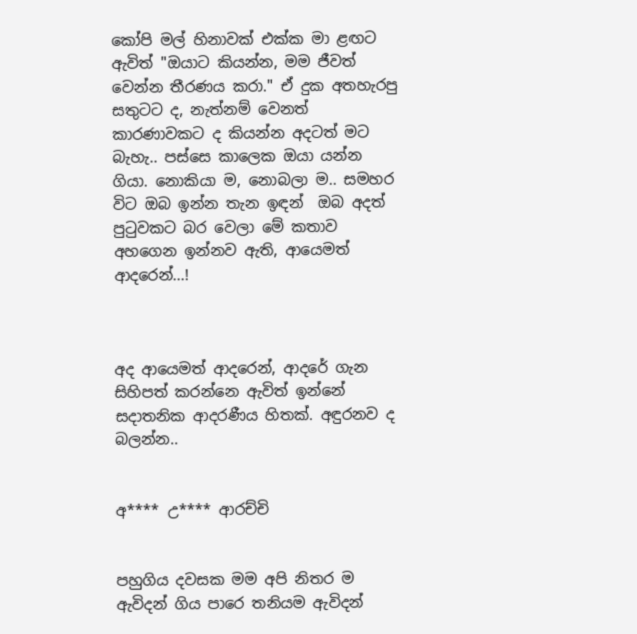කෝපි මල් හිනාවක් එක්ක මා ළඟට ඇවිත් "ඔයාට කියන්න, මම ජීවත් වෙන්න තීරණය කරා." ඒ දුක අතහැරපු සතුටට ද, නැත්නම් වෙනත් කාරණාවකට ද කියන්න අදටත් මට බැහැ.. පස්සෙ කාලෙක ඔයා යන්න ගියා. නොකියා ම, නොබලා ම.. සමහර විට ඔබ ඉන්න තැන ඉඳන්  ඔබ අදත් පුටුවකට බර වෙලා මේ කතාව අහගෙන ඉන්නව ඇති, ආයෙමත් ආදරෙන්...!



අද ආයෙමත් ආදරෙන්, ආදරේ ගැන සිහිපත් කරන්නෙ ඇවිත් ඉන්නේ සදාතනික ආදරණීය හිතක්. අඳුරනව ද බලන්න..


අ**** උ**** ආරච්චි


පහුගිය දවසක මම අපි නිතර ම ඇවිදන් ගිය පාරෙ තනියම ඇවිදන්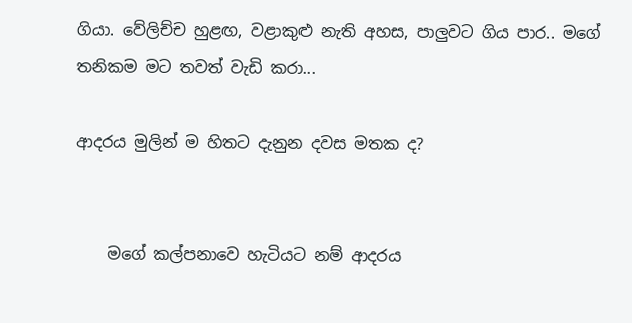ගියා. වේලිච්ච හුළඟ, වළාකුළු නැති අහස, පාලුවට ගිය පාර.. මගේ තනිකම මට තවත් වැඩි කරා...

ආදරය මුලින් ම හිතට දැනුන දවස මතක ද?


    මගේ කල්පනාවෙ හැටියට නම් ආදරය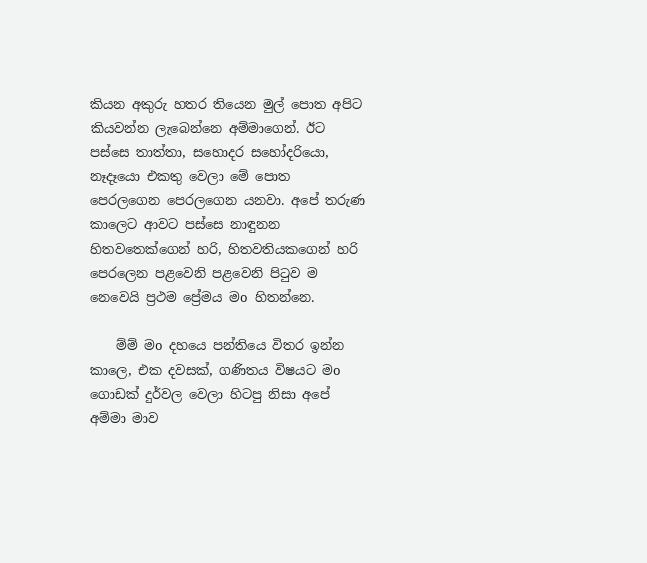කියන අකුරු හතර තියෙන මුල් පොත අපිට කියවන්න ලැබෙන්නෙ අම්මාගෙන්. ඊට පස්සෙ තාත්තා, සහොදර සහෝදරියො, නෑදෑයො එකතු වෙලා මේ පොත පෙරලගෙන පෙරලගෙන යනවා. අපේ තරුණ කාලෙට ආවට පස්සෙ නාඳුනන හිතවතෙක්ගෙන් හරි, හිතවතියකගෙන් හරි පෙරලෙන පළවෙනි පළවෙනි පිටුව ම නෙවෙයි ප්‍රථම ප්‍රේමය මo හිතන්නෙ.

    ම්ම් මo දහයෙ පන්තියෙ විතර ඉන්න කාලෙ, එක දවසක්, ගණිතය විෂයට මo ගොඩක් දුර්වල වෙලා හිටපු නිසා අපේ අම්මා මාව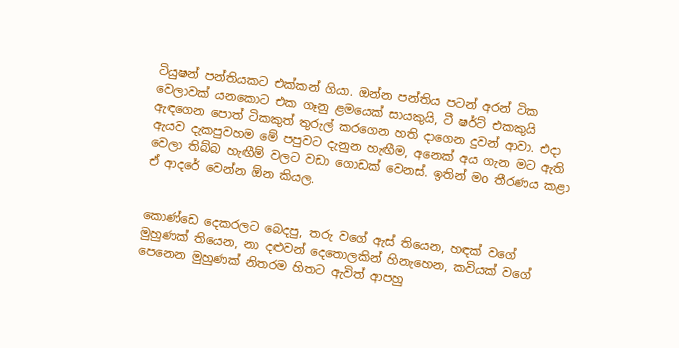ටියුෂන් පන්තියකට එක්කන් ගියා. ඔන්න පන්තිය පටන් අරන් ටික වෙලාවක් යනකොට එක ගෑනු ළමයෙක් සායකුයි, ටී ෂර්ට් එකකුයි ඇඳගෙන පොත් ටිකකුත් තුරුල් කරගෙන හති දාගෙන දුවන් ආවා. එදා ඇයව දැකපුවහම මේ පපුවට දැනුන හැඟීම, අනෙක් අය ගැන මට ඇති වෙලා තිබ්බ හැඟීම් වලට වඩා ගොඩක් වෙනස්. ඉතින් මo තීරණය කළා ඒ ආදරේ වෙන්න ඕන කියල.


කොණ්ඩෙ දෙකරලට බෙදපු, තරු වගේ ඇස් තියෙන, හඳක් වගේ මුහුණක් තියෙන, නා දළුවන් දෙතොලකින් හිනැහෙන, කවියක් වගේ පෙනෙන මුහුණක් නිතරම හිතට ඇවිත් ආපහු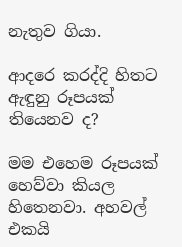නැතුව ගියා.

ආදරෙ කරද්දි හිතට ඇඳුනු රූපයක් තියෙනව ද?

මම එහෙම රූපයක් හෙව්වා කියල හිතෙනවා. අහවල් එකයි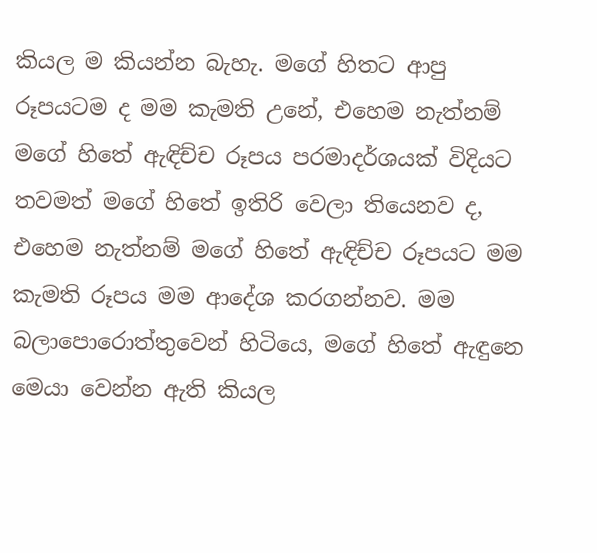කියල ම කියන්න බැහැ. මගේ හිතට ආපු රූපයටම ද මම කැමති උනේ, එහෙම නැත්නම් මගේ හිතේ ඇඳිච්ච රූපය පරමාදර්ශයක් විදියට තවමත් මගේ හිතේ ඉතිරි වෙලා තියෙනව ද, එහෙම නැත්නම් මගේ හිතේ ඇඳිච්ච රූපයට මම කැමති රූප‍ය මම ආදේශ කරගන්නව. මම බලාපොරොත්තුවෙන් හිටියෙ, මගේ හිතේ ඇඳුනෙ මෙයා වෙන්න ඇති කියල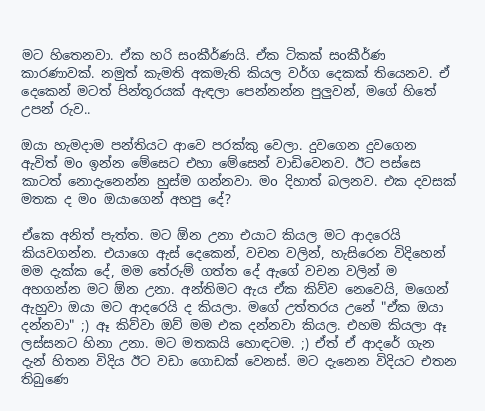මට හිතෙනවා. ඒක හරි සoකීර්ණයි. ඒක ටිකක් සoකීර්ණ කාරණාවක්. නමුත් කැමති අකමැති කියල වර්ග දෙකක් තියෙනව. ඒ දෙකෙන් මටත් පින්තූරයක් ඇඳලා පෙන්නන්න පුලුවන්, මගේ හිතේ උපන් රුව..

ඔයා හැමදාම පන්තියට ආවෙ පරක්කු වෙලා. දුවගෙන දුවගෙන ඇවිත් මo ඉන්න මේසෙට එහා මේසෙන් වාඩිවෙනව. ඊට පස්සෙ කාටත් නොදැනෙන්න හුස්ම ගන්නවා. මo දිහාත් බලනව. එක දවසක් මතක ද මo ඔයාගෙන් අහපු දේ?

ඒකෙ අනිත් පැත්ත. මට ඕන උනා එයාට කියල මට ආදරෙයි කියවගන්න. එයාගෙ ඇස් දෙකෙන්, වචන වලින්, හැසිරෙන විදිහෙන් මම දැක්ක දේ, මම තේරුම් ගත්ත දේ ඇගේ වචන වලින් ම අහගන්න මට ඕන උනා. අන්තිමට ඇය ඒක කිව්ව නෙවෙයි, මගෙන් ඇහුවා ඔයා මට ආදරෙයි ද කියලා. මගේ උත්තර‍ය උනේ "ඒක ඔයා දන්නවා" ;) ඈ කිව්වා ඔව් මම එක දන්නවා කියල. එහම කියලා ඈ ලස්සනට හිනා උනා. මට මතකයි හොඳටම. ;) ඒත් ඒ ආදරේ ගැන දැන් හිතන විදිය ඊට වඩා ගොඩක් වෙනස්. මට දැනෙන විදියට එතන තිබුණෙ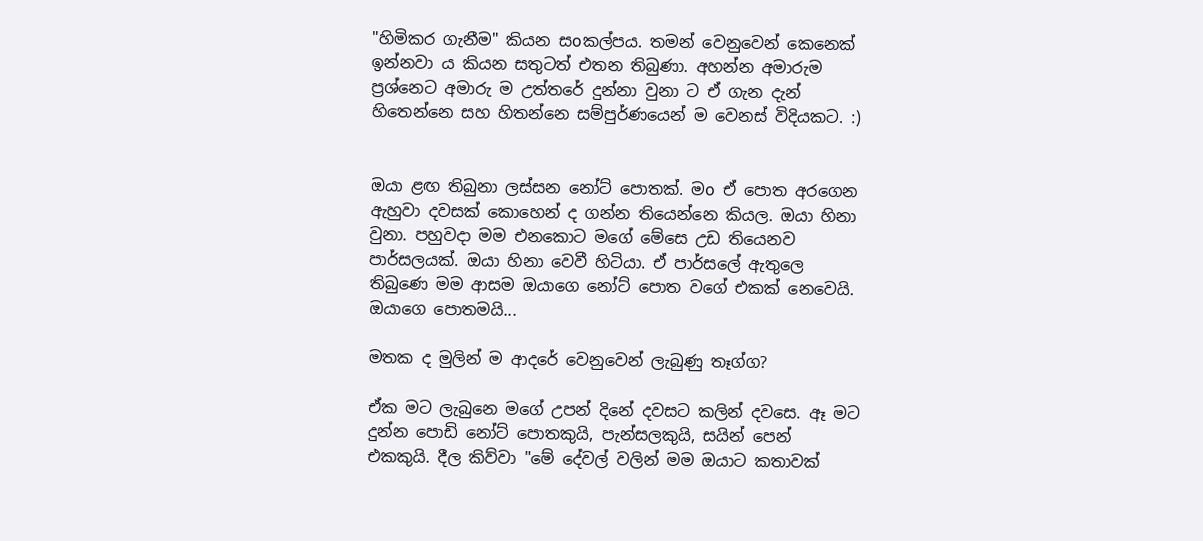"හිමිකර ගැනීම" කියන සoකල්පය. තමන් වෙනුවෙන් කෙනෙක් ඉන්නවා ය කියන සතුටත් එතන තිබුණා. අහන්න අමාරුම ප්‍රශ්නෙට අමාරු ම උත්තරේ දුන්නා වුනා ට ඒ ගැන දැන් හිතෙන්නෙ සහ හිතන්නෙ සම්පුර්ණයෙන් ම වෙනස් විදියකට. :)


ඔයා ළඟ තිබුනා ලස්සන නෝට් පොතක්. මo ඒ පොත අරගෙන ඇහුවා දවසක් කොහෙන් ද ගන්න තියෙන්නෙ කියල. ඔයා හිනා වුනා. පහුවදා මම එනකොට මගේ මේසෙ උඩ තියෙනව පාර්සලයක්. ඔයා හිනා වෙවී හිටියා. ඒ පාර්සලේ ඇතුලෙ තිබුණෙ මම ආසම ඔයාගෙ නෝට් පොත වගේ එකක් නෙවෙයි. ඔයාගෙ පොතමයි...

මතක ද මුලින් ම ආදරේ වෙනුවෙන් ලැබුණු තෑග්ග?

ඒක මට ලැබුනෙ මගේ උපන් දිනේ දවසට කලින් දවසෙ. ඈ මට දුන්න පොඩි නෝට් පොතකුයි, පැන්සලකුයි, සයින් පෙන් එකකුයි. දීල කිව්වා "මේ දේවල් වලින් මම ඔයාට කතාවක්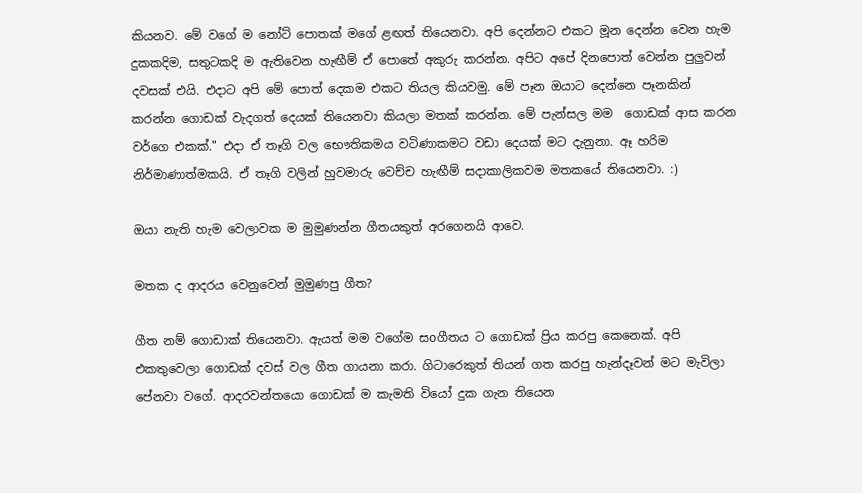කියනව. මේ වගේ ම නෝට් පොතක් මගේ ළඟත් තියෙනවා. අපි දෙන්නට එකට මූන දෙන්න වෙන හැම දුකකදිම, සතුටකදි ම ඇතිවෙන හැඟීම් ඒ පොතේ අකුරු කරන්න. අපිට අපේ දිනපොත් වෙන්න පුලුවන් දවසක් එයි. එදාට අපි මේ පොත් දෙකම එකට තියල කියවමු. මේ පෑන ඔයාට දෙන්නෙ පෑනකින් කරන්න ගොඩක් වැදගත් දෙයක් තියෙනවා කියලා මතක් කරන්න. මේ පැන්සල මම  ගොඩක් ආස කරන වර්ගෙ එකක්." එදා ඒ තෑගි වල භෞතිකමය වටිණාකමට වඩා දෙයක් මට දැනුනා. ඈ හරිම නිර්මාණාත්මකයි. ඒ තෑගි වලින් හුවමාරු වෙච්ච හැඟීම් සදාකාලිකවම මතකයේ තියෙනවා. :)

ඔයා නැති හැම වෙලාවක ම මුමුණන්න ගීතයකුත් අරගෙනයි ආවෙ.

මතක ද ආදරය වෙනුවෙන් මුමුණපු ගීත?

ගීත නම් ගොඩාක් තියෙනවා. ඇයත් මම වගේම සoගීතය ට ගොඩක් ප්‍රිය කරපු කෙනෙක්. අපි එකතුවෙලා ගොඩක් දවස් වල ගීත ගායනා කරා. ගිටාරෙකුත් තියන් ගත කරපු හැන්දෑවන් මට මැවිලා පේනවා වගේ. ආදරවන්තයො ගොඩක් ම කැමති වියෝ දුක ගැන තියෙන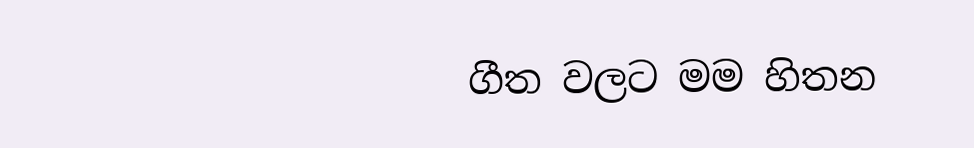ගීත වලට මම හිතන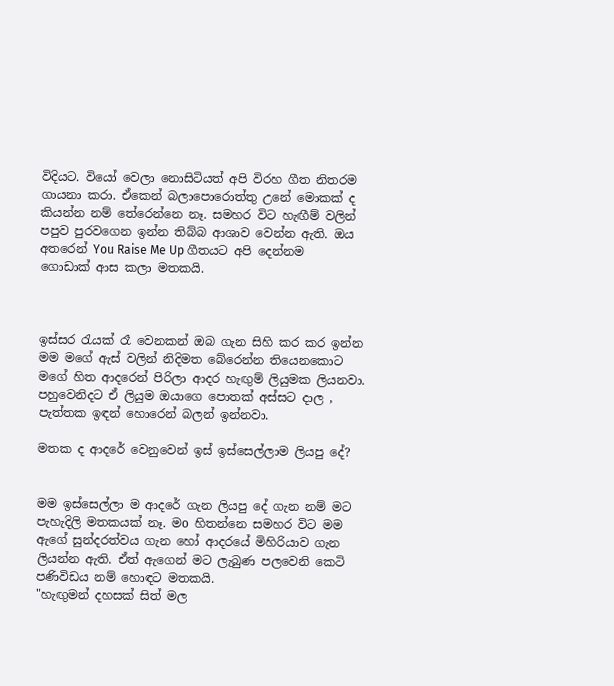විදියට. වියෝ වෙලා නොසිටියත් අපි විරහ ගීත නිතරම ගායනා කරා. ඒකෙන් බලාපොරොත්තු උනේ මොකක් ද කියන්න නම් තේරෙන්නෙ නෑ. සමහර විට හැඟීම් වලින් පපුව පුරවගෙන ඉන්න තිබ්බ ආශාව වෙන්න ඇති. ඔය අතරෙන් You Raise Me Up ගීතයට අපි දෙන්නම ගොඩාක් ආස කලා මතකයි.



ඉස්සර රැයක් රෑ වෙනකන් ඔබ ගැන සිහි කර කර ඉන්න මම මගේ ඇස් වලින් නිදිමත බේරෙන්න තියෙනකොට මගේ හිත ආදරෙන් පිරිලා ආදර හැඟුම් ලියුමක ලියනවා. පහුවෙනිදට ඒ ලියුම ඔයාගෙ පොතක් අස්සට දාල , පැත්තක ඉඳන් හොරෙන් බලන් ඉන්නවා.

මතක ද ආදරේ වෙනුවෙන් ඉස් ඉස්සෙල්ලාම ලියපු දේ?


මම ඉස්සෙල්ලා ම ආදරේ ගැන ලියපු දේ ගැන නම් මට පැහැදිලි මතකයක් නෑ. මo හිතන්නෙ සමහර විට මම ඇගේ සුන්දරත්වය ගැන හෝ ආදරයේ මිහිරියාව ගැන ලියන්න ඇති. ඒත් ඇගෙන් මට ලැබුණ පලවෙනි කෙටි පණිවිඩය නම් හොඳට මතකයි.
"හැඟුමන් දහසක් සිත් මල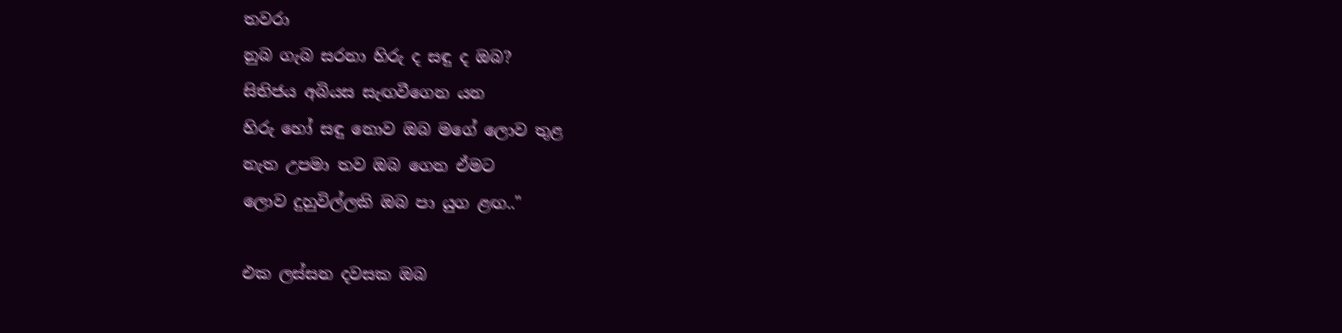තවරා
නුබ ගැබ සරනා හිරු ද සඳු ද ඔබ?
සිතිජ‍ය අබියස සැඟවීගෙන යන
හිරු හෝ සඳු නොව ඔබ මගේ ලොව තුළ
නැත උපමා තව ඔබ ගෙන ඒමට
ලොව දුහුවිල්ලකි ඔබ පා යුග ළඟ.."

එක ලස්සන දවසක ඔබ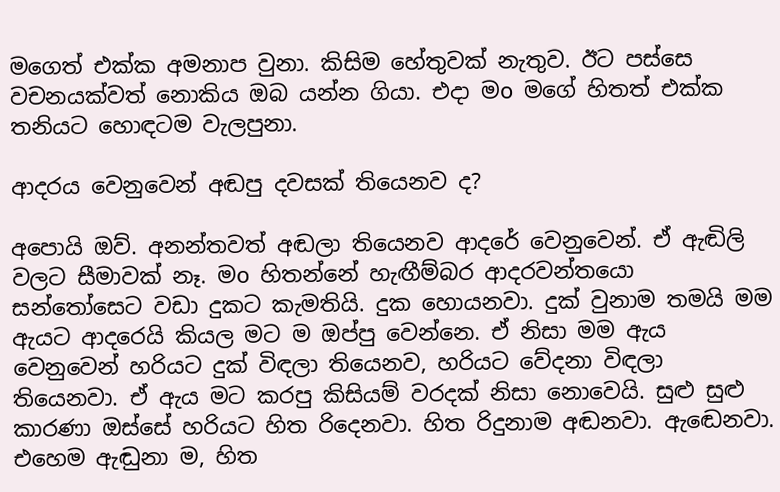මගෙත් එක්ක අමනාප වුනා. කිසිම හේතුවක් නැතුව. ඊට පස්සෙ වචනයක්වත් නොකිය ඔබ යන්න ගියා. එදා මo මගේ හිතත් එක්ක තනියට හොඳටම වැලපුනා.

ආදරය වෙනුවෙන් අඬපු දවසක් තියෙනව ද?

අපොයි ඔව්. අනන්තවත් අඬලා තියෙනව ආදරේ වෙනුවෙන්. ඒ ඇඬිලි වලට සීමාවක් නෑ. මo හිතන්නේ හැඟීම්බර ආදරවන්තයො සන්තෝසෙට වඩා දුකට කැමතියි. දුක හොයනවා. දුක් වුනාම තමයි මම ඇයට ආදරෙයි කියල මට ම ඔප්පු වෙන්නෙ. ඒ නිසා මම ඇය වෙනුවෙන් හරියට දුක් විඳලා තියෙනව, හරියට වේදනා විඳලා තියෙනවා. ඒ ඇය මට කරපු කිසියම් වරදක් නිසා නොවෙයි. සුළු සුළු කාරණා ඔස්සේ හරියට හිත රිදෙනවා. හිත රිදුනාම අඬනවා. ඇඬෙනවා. එහෙම ඇඬුනා ම, හිත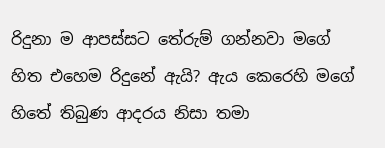රිදුනා ම ආපස්සට තේරුම් ගන්නවා මගේ හිත එහෙම රිදුනේ ඇයි? ඇය කෙරෙහි මගේ හිතේ තිබුණ ආදරය නිසා තමා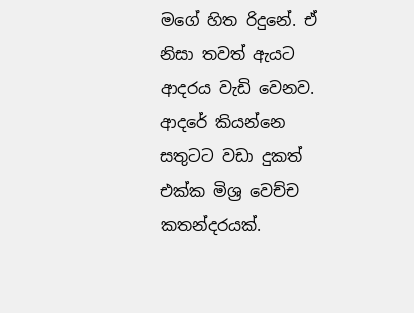මගේ හිත රිදුනේ. ඒ නිසා තවත් ඇයට ආදරය වැඩි වෙනව. ආදරේ කියන්නෙ සතුටට වඩා දුකත් එක්ක මිශ්‍ර වෙච්ච කතන්දරයක්.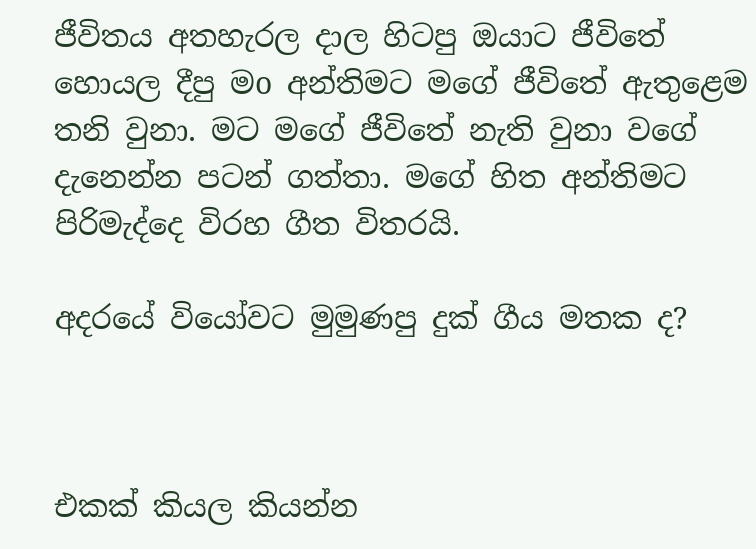ජීවිතය අතහැරල දාල හිටපු ඔයාට ජීවිතේ හොයල දීපු මo අන්තිමට මගේ ජීවිතේ ඇතුළෙම තනි වුනා. මට මගේ ජීවිතේ නැති වුනා වගේ දැනෙන්න පටන් ගත්තා. මගේ හිත අන්තිමට පිරිමැද්දෙ විරහ ගීත විතරයි.

අදරයේ වියෝවට මුමුණපු දුක් ගීය මතක ද?



එකක් කියල කියන්න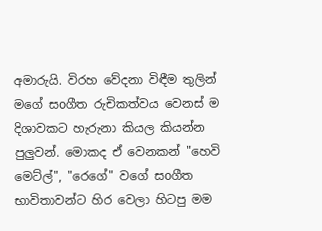අමාරුයි. විරහ වේදනා විඳීම තුලින් මගේ සoගීත රුචිකත්වය වෙනස් ම දිශාවකට හැරුනා කියල කියන්න පුලුවන්. මොකද ඒ වෙනකන් "හෙවි මෙට්ල්", "රෙගේ" වගේ සoගීත භාවිතාවන්ට හිර වෙලා හිටපු මම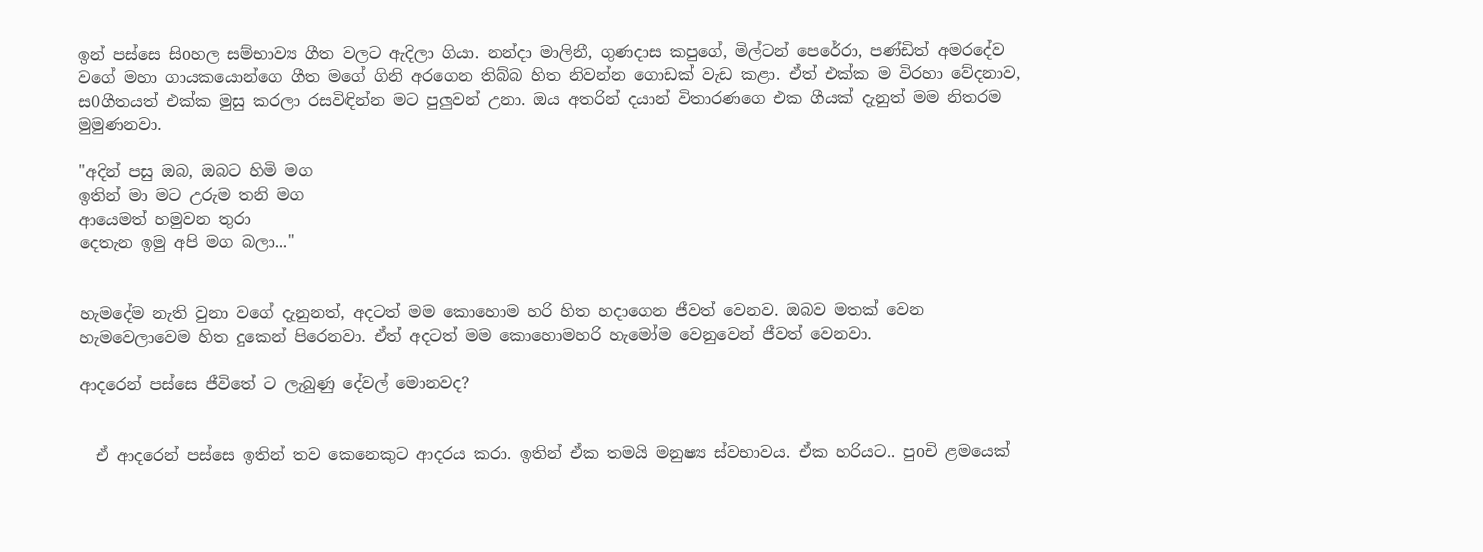ඉන් පස්සෙ සිoහල සම්භාව්‍ය ගීත වලට ඇදිලා ගියා. නන්දා මාලිනී, ගුණදාස කපුගේ, මිල්ටන් පෙරේරා, පණ්ඩිත් අමරදේව වගේ මහා ගායකයොන්ගෙ ගීත මගේ ගිනි අරගෙන තිබ්බ හිත නිවන්න ගොඩක් වැඩ කළා. ඒත් එක්ක ම විරහා වේදනාව, ස0ගීතයත් එක්ක මුසු කරලා රසවිඳින්න මට පුලුවන් උනා. ඔය අතරින් දයාන් විතාරණගෙ එක ගීයක් දැනුත් මම නිතරම මුමුණනවා.

"අදින් පසු ඔබ, ඔබට හිමි මග
ඉතින් මා මට උරුම තනි මග
ආයෙමත් හමුවන තුරා
දෙතැන ඉමු අපි මග බලා..."


හැමදේම නැති වුනා වගේ දැනුනත්, අදටත් මම කොහොම හරි හිත හදාගෙන ජීවත් වෙනව. ඔබව මතක් වෙන හැමවෙලාවෙම හිත දුකෙන් පිරෙනවා. ඒත් අදටත් මම කොහොමහරි හැමෝම වෙනුවෙන් ජීවත් වෙනවා.

ආදරෙන් පස්සෙ ජීවිතේ ට ලැබුණු දේවල් මොනවද?


  ඒ ආදරෙන් පස්සෙ ඉතින් තව කෙනෙකුට ආදර‍ය කරා. ඉතින් ඒක තමයි මනුෂ්‍ය ස්වභාවය. ඒක හරියට.. පුoචි ළමයෙක්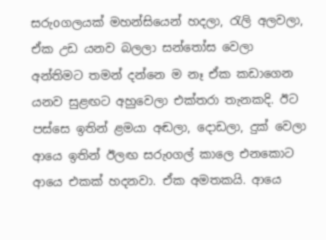සරුoගලයක් මහන්සියෙන් හදලා, රැලි අලවලා, ඒක උඩ යනව බලලා සන්තෝස වෙලා අන්තිමට තමන් දන්නෙ ම නෑ ඒක කඩාගෙන යනව සුළඟට අහුවෙලා එක්තරා තැනකදි. ඊට පස්සෙ ඉතින් ළමයා අඬලා, දොඩලා, දුක් වෙලා ආයෙ ඉතින් ඊලඟ සරුoගල් කාලෙ එනකොට ආයෙ එකක් හදනවා. ඒක අමතකයි. ආයෙ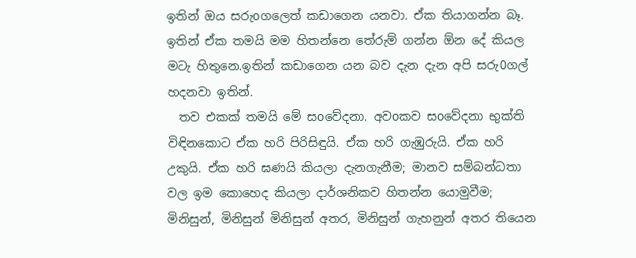ඉතින් ඔය සරුoගලෙත් කඩාගෙන යනවා. ඒක තියාගන්න බෑ. ඉතින් ඒක තමයි මම හිතන්නෙ තේරුම් ගන්න ඕන දේ කියල මටැ හිතුනෙ.ඉතින් කඩාගෙන යන බව දැන දැන අපි සරු0ගල් හදනවා ඉතින්.
  තව එකක් තමයි මේ සoවේදනා. අවoකව සoවේදනා භුක්ති විඳිනකොට ඒක හරි පිරිසිඳුයි. ඒක හරි ගැඹුරුයි. ඒක හරි උකුයි. ඒක හරි ඝණයි කියලා දැනගැනීම; මානව සම්බන්ධතා වල ඉම කොහෙද කියලා දාර්ශනිකව හිතන්න යොමුවීම; මිනිසුන්, මිනිසුන් මිනිසුන් අතර, මිනිසුන් ගැහනුන් අතර තියෙන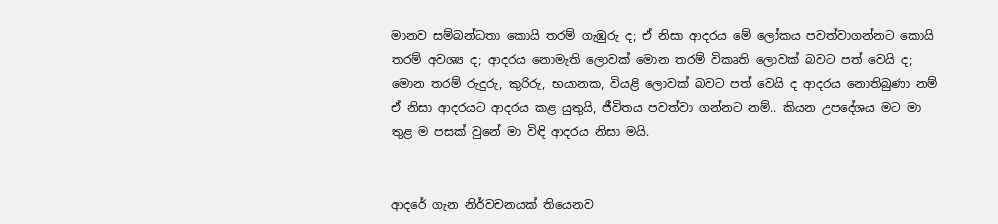මානව සම්බන්ධතා කොයි තරම් ගැඹුරු ද; ඒ නිසා ආදරය මේ ලෝකය පවත්වාගන්නට කොයි තරම් අවශ්‍ය ද; ආදරය නොමැති ලොවක් මොන තරම් විකෘති ලොවක් බවට පත් වෙයි ද; මොන තරම් රුදුරු, කුරිරු, භයානක, වියළි ලොවක් බවට පත් වෙයි ද ආදරය නොතිබුණා නම් ඒ නිසා ආදරයට ආදරය කළ යුතුයි, ජීවිතය පවත්වා ගන්නට නම්.. කියන උපදේශය මට මා තුළ ම පසක් වුනේ මා විඳි ආදරය නිසා මයි.


ආදරේ ගැන නිර්වචනයක් තියෙනව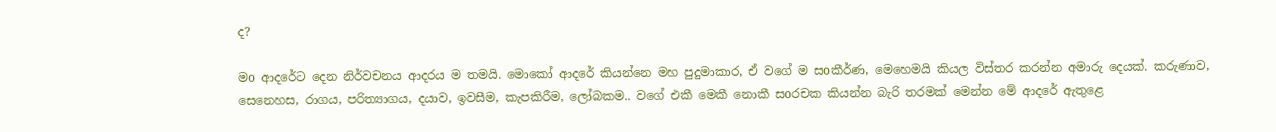ද?

මo ආදරේට දෙන නිර්වචනය ආදරය ම තමයි. මොකෝ ආදරේ කියන්නෙ මහ පුදුමාකාර, ඒ වගේ ම සoකීර්ණ, මෙහෙමයි කියල විස්තර කරන්න අමාරු දෙයක්. කරුණාව, සෙනෙහස, රාගය, පරිත්‍යාගය, දයාව, ඉවසීම, කැපකිරීම, ලෝබකම.. වගේ එකී මෙකී නොකී සoරචක කියන්න බැරි තරමක් මෙන්න මේ ආදරේ ඇතුළෙ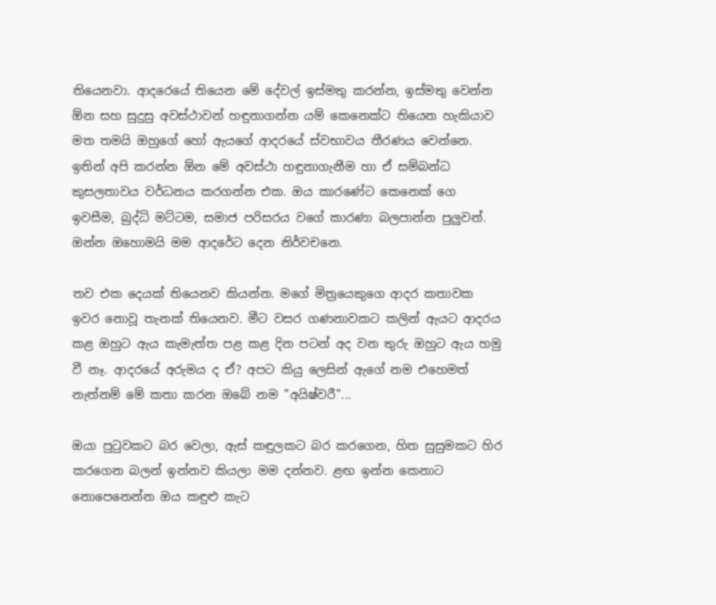තියෙනවා. ආදරෙයේ තියෙන මේ දේවල් ඉස්මතු කරන්න, ඉස්මතු වෙන්න ඕන සහ සුදුසු අවස්ථාවන් හඳුනාගන්න යම් කෙනෙක්ට තියෙන හැකියාව මත තමයි ඔහුගේ හෝ ඇයගේ ආදරයේ ස්වභාවය තීරණය වෙන්නෙ. ඉතින් අපි කරන්න ඕන මේ අවස්ථා හඳුනාගැනීම හා ඒ සම්බන්ධ කුසලතාවය වර්ධනය කරගන්න එක. ඔය කාරණේට කෙනෙක් ගෙ ඉවසීම, බුද්ධි මට්ටම, සමාජ පරිසරය වගේ කාරණා බලපාන්න පුලුවන්. ඔන්න ඔහොමයි මම ආදරේට දෙන නිර්වචනෙ.

තව එක දෙයක් තියෙනව කියන්න. මගේ මිත්‍රයෙකුගෙ ආදර කතාවක ඉවර නොවූ තැනක් තියෙනව. මීට වසර ගණනාවකට කලින් ඇයට ආදරය කළ ඔහුට ඇය කැමැත්ත පළ කළ දින පටන් අද වන තුරු ඔහුට ඇය හමු වී නෑ. ආදරයේ අරුමය ද ඒ? අපට කියු ලෙසින් ඇගේ නම එහෙමත් නැත්නම් මේ කතා කරන ඔබේ නම "අයිෂ්වරී"...

ඔයා පුටුවකට බර වෙලා, ඇස් කඳුලකට බර කරගෙන, හිත සුසුමකට හිර කරගෙන බලන් ඉන්නව කියලා මම දන්නව. ළඟ ඉන්න කෙනාට නොපෙනෙන්න ඔය කඳුළු කැට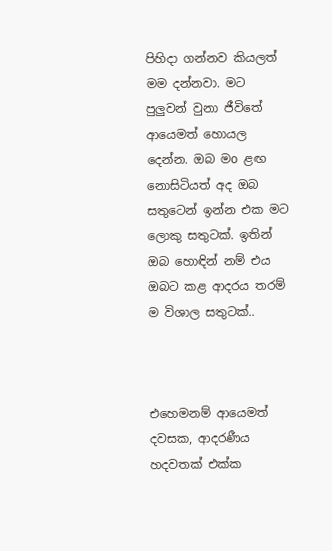පිහිදා ගන්නව කියලත් මම දන්නවා. මට පුලුවන් වුනා ජීවිතේ ආයෙමත් හොයල දෙන්න. ඔබ මo ළඟ නොසිටියත් අද ඔබ සතුටෙන් ඉන්න එක මට ලොකු සතුටක්. ඉතින් ඔබ හොඳින් නම් එය ඔබට කළ ආදරය තරම් ම විශාල සතුටක්..



එහෙමනම් ආයෙමත් දවසක, ආදරණීය හදවතක් එක්ක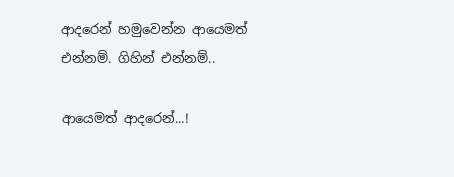ආදරෙන් හමුවෙන්න ආයෙමත් එන්නම්. ගිහින් එන්නම්..

ආයෙමත් ආදරෙන්...!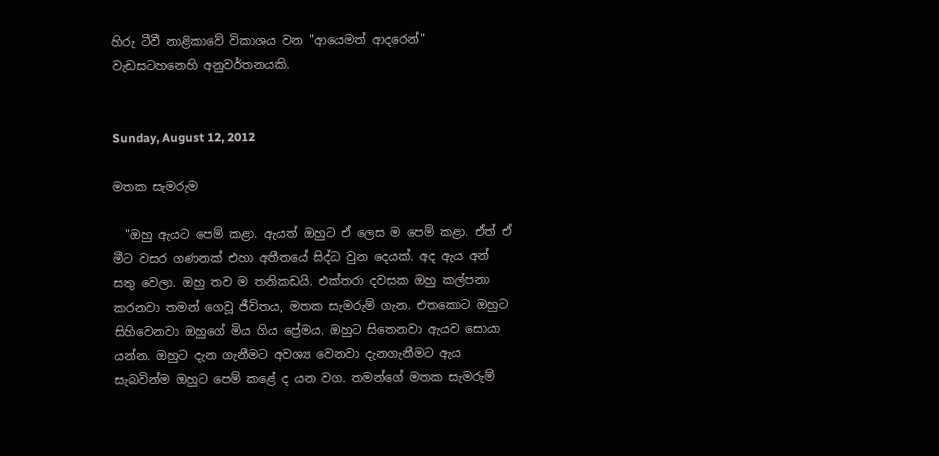හිරු ටීවී නාළිකාවේ විකාශය වන "ආයෙමත් ආදරෙන්" වැඩසටහනෙහි අනුවර්තනයකි.


Sunday, August 12, 2012

මතක සැමරුම

  "ඔහු ඇයට පෙම් කළා. ඇයත් ඔහුට ඒ ලෙස ම පෙම් කළා. ඒත් ඒ මීට වසර ගණනක් එහා අතීතයේ සිද්ධ වුන දෙයක්. අද ඇය අන් සතු වෙලා. ඔහු තව ම තනිකඩයි. එක්තරා දවසක ඔහු කල්පනා කරනවා තමන් ගෙවූ ජීවිතය, මතක සැමරුම් ගැන. එතකොට ඔහුට සිහිවෙනවා ඔහුගේ මිය ගිය ප්‍රේමය. ඔහුට සිතෙනවා ඇයව සොයා යන්න. ඔහුට දැන ගැනීමට අවශ්‍ය වෙනවා දැනගැනීමට ඇය සැබවින්ම ඔහුට පෙම් කළේ ද යන වග. තමන්ගේ මතක සැමරුම්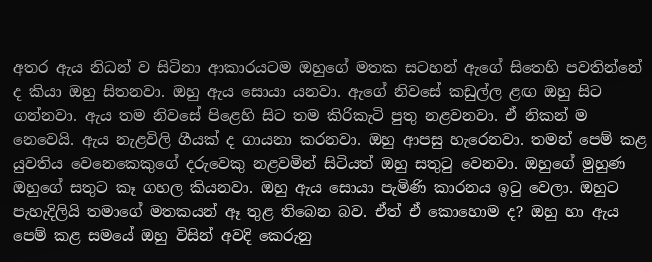අතර ඇය නිධන් ව සිටිනා ආකාරයටම ඔහුගේ මතක සටහන් ඇගේ සිතෙහි පවතින්නේ ද කියා ඔහු සිතනවා. ඔහු ඇය සොයා යනවා. ඇගේ නිවසේ කඩුල්ල ළඟ ඔහු සිට ගන්නවා. ඇය තම නිවසේ පිළෙහි සිට තම කිරිකැටි පුතු නළවනවා. ඒ නිකන් ම නෙවෙයි. ඇය නැළවිලි ගීයක් ද ගායනා කරනවා. ඔහු ආපසු හැරෙනවා. තමන් පෙම් කළ යුවතිය වෙනෙකෙකුගේ දරුවෙකු නළවමින් සිටියත් ඔහු සතුටු වෙනවා. ඔහුගේ මුහුණ ඔහුගේ සතුට කෑ ගහල කියනවා. ඔහු ඇය සොයා පැමිණි කාරනය ඉටු වෙලා. ඔහුට පැහැදිලියි තමාගේ මතකයන් ඈ තුළ තිබෙන බව. ඒත් ඒ කොහොම ද? ඔහු හා ඇය පෙම් කළ සමයේ ඔහු විසින් අවදි කෙරුනු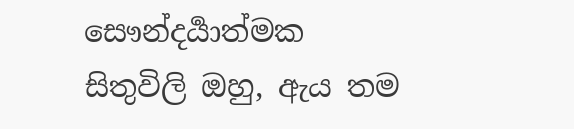සෞන්දර්‍යාත්මක  සිතුවිලි ඔහු, ඇය තම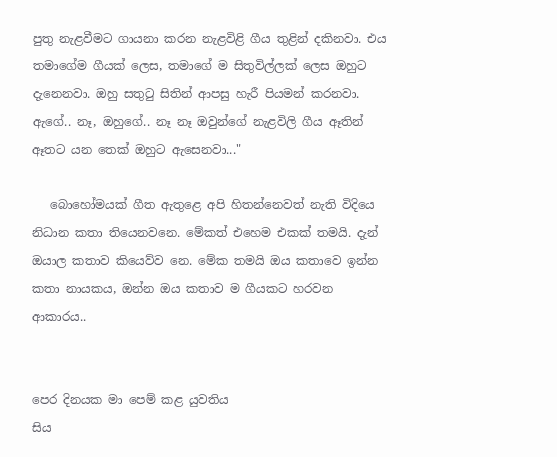පුතු නැළවීමට ගායනා කරන නැළවිළි ගීය තුළින් දකිනවා. එය තමාගේම ගීයක් ලෙස, තමාගේ ම සිතුවිල්ලක් ලෙස ඔහුට දැනෙනවා. ඔහු සතුටු සිතින් ආපසු හැරී පියමන් කරනවා. ඇගේ.. නෑ, ඔහුගේ.. නෑ නෑ ඔවුන්ගේ නැළවිලි ගීය ඈතින් ඈතට යන තෙක් ඔහුට ඇසෙනවා..."

   බොහෝමයක් ගීත ඇතුළෙ අපි හිතන්නෙවත් නැති විදියෙ නිධාන කතා තියෙනවනෙ. මේකත් එහෙම එකක් තමයි. දැන් ඔයාල කතාව කියෙව්ව නෙ. මේක තමයි ඔය කතාවෙ ඉන්න කතා නායකය, ඔන්න ඔය කතාව ම ගීයකට හරවන ආකාරය..


පෙර දිනයක මා පෙම් කළ යුවතිය
සිය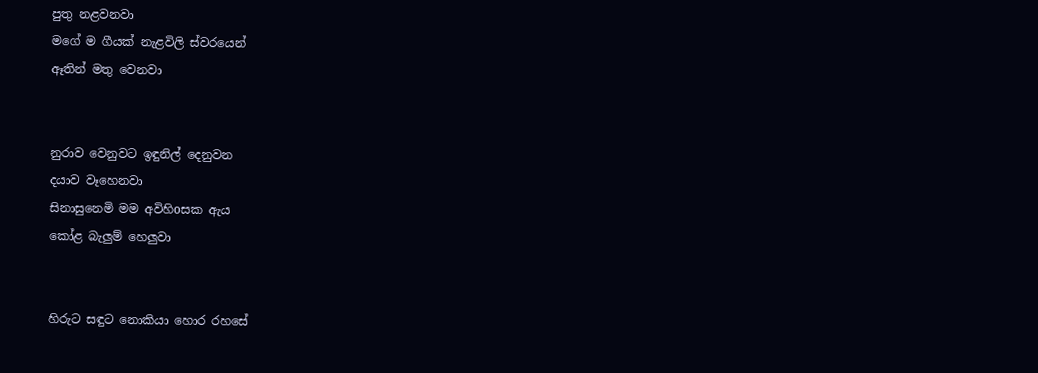පුතු නළවනවා
මගේ ම ගීයක් නැළවිලි ස්වරයෙන්
ඈතින් මතු වෙනවා


නුරාව වෙනුවට ඉඳුනිල් දෙනුවන
දයාව වෑහෙනවා
සිනාසුනෙමි මම අවිහිoසක ඇය
කෝළ බැලුම් හෙලුවා


හිරුට සඳුට නොකියා හොර රහසේ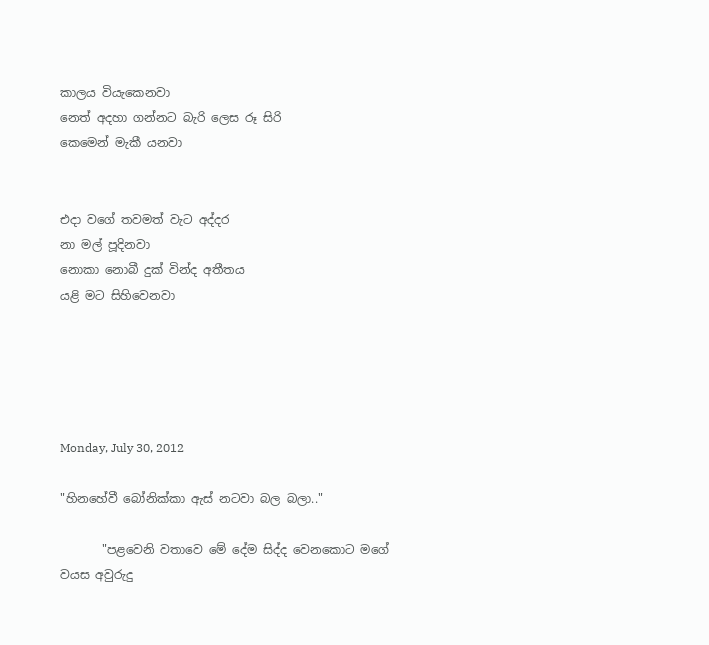කාලය වියැකෙනවා
නෙත් අදහා ගන්නට බැරි ලෙස රූ සිරි
කෙමෙන් මැකී යනවා


එදා වගේ තවමත් වැට අද්දර
නා මල් පූදිනවා
නොකා නොබී දුක් වින්ද අතීතය
යළි මට සිහිවෙනවා





Monday, July 30, 2012

"හිනහේවී බෝනික්කා ඇස් නටවා බල බලා.."

       "පළවෙනි වතාවෙ මේ දේම සිද්ද වෙනකොට මගේ වයස අවුරුදු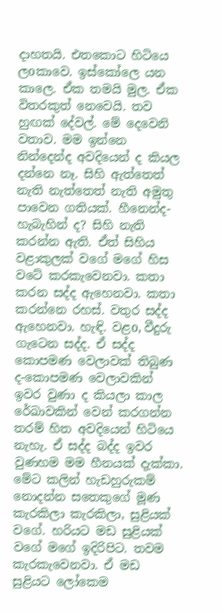දාහතයි. එතකොට හිටියෙ ලoකාවෙ. ඉස්කෝලෙ යන කාලෙ. ඒක තමයි මුල. ඒක විතරකුත් නෙවෙයි. තව හුඟක් දේවල්. මේ දෙවෙනි වතාව. මම ඉන්නෙ නින්දෙන්ද අවදියෙන් ද කියල දන්නෙ නෑ. සිහි ඇත්තෙත් නැති නැත්තෙත් නැති අමුතු පාවෙන ගතියක්. හීනෙන්ද- හැබැහින් ද? සිහි නැති කරන්න ඇති. ඒත් සිහිය වළාකුලක් වගේ මගේ හිස වටේ කරකැවෙනවා. කතා කරන සද්ද ඇහෙනවා. කතා කරන්නෙ රහස්. වතුර සද්ද ඇහෙනවා. හැඳි. වළo, වීදුරු ගැටෙන සද්ද. ඒ සද්ද කොපමණ වෙලාවක් තිබුණ ද-කොපමණ වෙලාවකින් ඉවර වුණා ද කියලා කාල රේඛාවකින් වෙන් කරගන්න තරම් හිත අවදියෙන් හිටියෙ නැහැ. ඒ සද්ද බද්ද ඉවර වුණහම මම හීනයක් දැක්කා. මේට කලින් හැඩහුරුකම් නොදන්න සතෙකුගේ මූණ කැරකිලා කැරකිලා, සුළියක් වගේ. හරියට මඩ සුළියක් වගේ මගේ ඉදිරිපිට. තවම කැරකැවෙනවා. ඒ මඩ සුළියට ලෝකෙම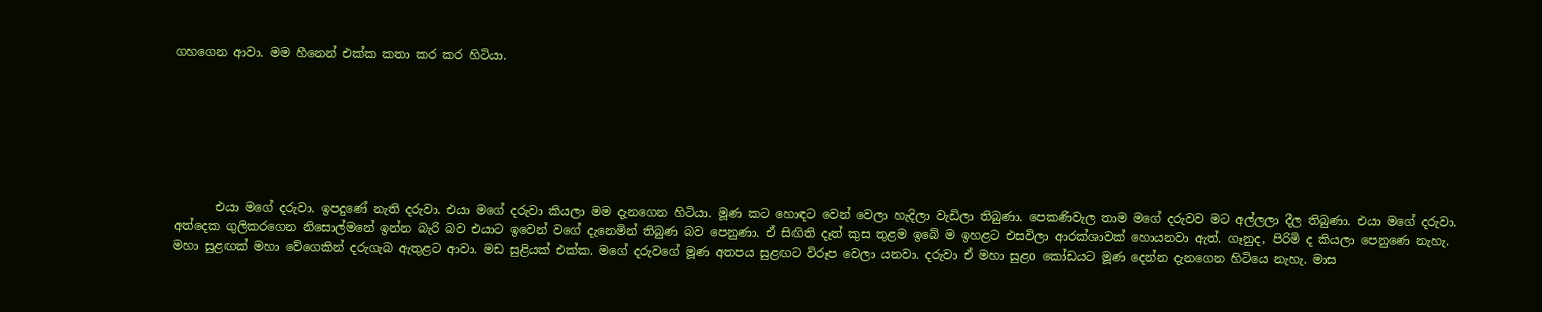ගහගෙන ආවා. මම හීනෙන් එක්ක කතා කර කර හිටියා.







       එයා මගේ දරුවා. ඉපදුණේ නැති දරුවා. එයා මගේ දරුවා කියලා මම දැනගෙන හිටියා. මූණ කට හොඳට වෙන් වෙලා හැදිලා වැඩිලා තිබුණා. පෙකණිවැල තාම මගේ දරුවව මට අල්ලලා දීල තිබුණා. එයා මගේ දරුවා. අත්දෙක ගුලිකරගෙන නිසොල්මනේ ඉන්න බැරි බව එයාට ඉවෙන් වගේ දැනෙමින් තිබුණ බව පෙනුණා. ඒ සිඟිති දෑත් කුස තුළම ඉබේ ම ඉහළට එසවිලා ආරක්ශාවක් හොයනවා ඇත්. ගෑනුද, පිරිමි ද කියලා පෙනුණෙ නැහැ. මහා සුළඟක් මහා වේගෙකින් දරුගැබ ඇතුළට ආවා. මඩ සුළියක් එක්ක. මගේ දරුවගේ මූණ අතපය සුළඟට විරූප වෙලා යනවා. දරුවා ඒ මහා සුළo කෝඩයට මූණ දෙන්න දැනගෙන හිටියෙ නැහැ. මාස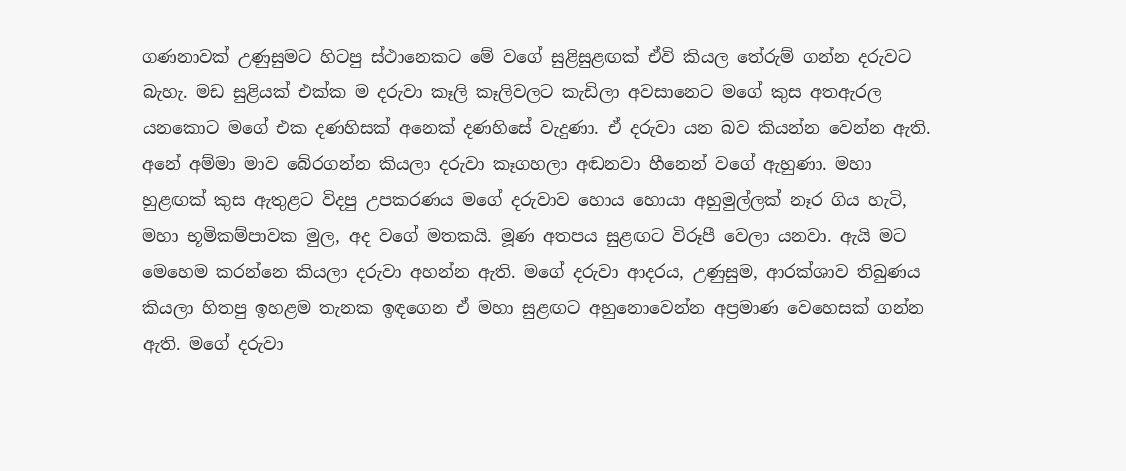ගණනාවක් උණුසුමට හිටපු ස්ථානෙකට මේ වගේ සුළිසුළඟක් ඒවි කියල තේරුම් ගන්න දරුවට බැහැ. මඩ සුළියක් එක්ක ම දරුවා කෑලි කෑලිවලට කැඩිලා අවසානෙට මගේ කුස අතඇරල යනකොට මගේ එක දණහිසක් අනෙක් දණහිසේ වැදුණා. ඒ දරුවා යන බව කියන්න වෙන්න ඇති. අනේ අම්මා මාව බේරගන්න කියලා දරුවා කෑගහලා අඬනවා හීනෙන් වගේ ඇහුණා. මහා හුළඟක් කුස ඇතුළට විදපු උපකරණය මගේ දරුවාව හොය හොයා අහුමුල්ලක් නෑර ගිය හැටි, මහා භූමිකම්පාවක මුල, අද වගේ මතකයි. මූණ අතපය සුළඟට විරූපී වෙලා යනවා. ඇයි මට මෙහෙම කරන්නෙ කියලා දරුවා අහන්න ඇති. මගේ දරුවා ආදරය, උණුසුම, ආරක්ශාව තිබුණය කියලා හිතපු ඉහළම තැනක ඉඳගෙන ඒ මහා සුළඟට අහුනොවෙන්න අප්‍රමාණ වෙහෙසක් ගන්න ඇති. මගේ දරුවා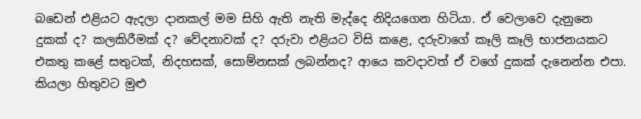බඩෙන් එළියට ඇදලා දානකල් මම සිහි ඇති නැති මැද්දෙ නිදියගෙන හිටියා. ඒ වෙලාවෙ දැනුනෙ දුකක් ද? කලකිරීමක් ද? වේදනාවක් ද? දරුවා එළියට විසි කළෙ, දරුවාගේ කෑලි කෑලි භාජනයකට එකතු කළේ සතුටක්, නිදහසක්, සොම්නසක් ලබන්නද? ආයෙ කවදාවත් ඒ වගේ දුකක් දැනෙන්න එපා. කියලා හිතුවට මුළු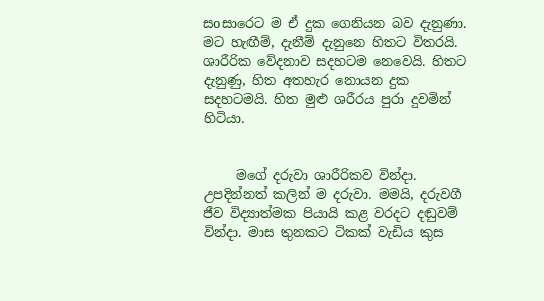සoසාරෙට ම ඒ දුක ගෙනියන බව දැනුණා. මට හැඟීම්, දැනීම් දැනුනෙ හිතට විතරයි. ශාරීරික වේදනාව සදහටම නෙවෙයි. හිතට දැනුණු, හිත අතහැර නොයන දුක සදහටමයි. හිත මුළු ශරීරය පුරා දුවමින් හිටියා.


     මගේ දරුවා ශාරීරිකව වින්දා. උපදින්නත් කලින් ම දරුවා. මමයි, දරුවගී ජීව විද්‍යාත්මක පියායි කළ වරදට දඬුවම් වින්දා. මාස තුනකට ටිකක් වැඩිය කුස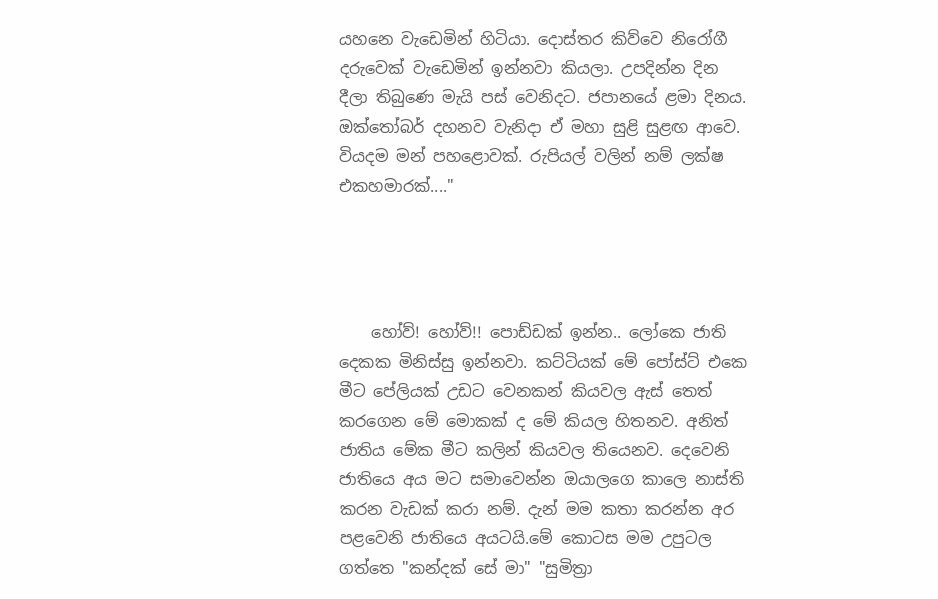යහනෙ වැඩෙමින් හිටියා. දොස්තර කිව්වෙ නිරෝගී දරුවෙක් වැඩෙමින් ඉන්නවා කියලා. උපදින්න දින දීලා තිබුණෙ මැයි පස් වෙනිදට. ජපානයේ ළමා දිනය. ඔක්තෝබර් දහනව වැනිදා ඒ මහා සුළි සුළඟ ආවෙ. වියදම මන් පහළොවක්. රුපියල් වලින් නම් ලක්ෂ එකහමාරක්...."




    හෝව්! හෝව්!! පොඩ්ඩක් ඉන්න.. ලෝකෙ ජාති දෙකක මිනිස්සු ඉන්නවා. කට්ටියක් මේ පෝස්ට් එකෙ මීට පේලියක් උඩට වෙනකන් කියවල ඇස් තෙත් කරගෙන මේ මොකක් ද මේ කියල හිතනව. අනිත් ජාතිය මේක මීට කලින් කියවල තියෙනව. දෙවෙනි ජාතියෙ අය මට සමාවෙන්න ඔයාලගෙ කාලෙ නාස්ති කරන වැඩක් කරා නම්. දැන් මම කතා කරන්න අර පළවෙනි ජාතියෙ අයටයි.මේ කොටස මම උපුටල ගත්තෙ "කන්දක් සේ මා" "සුමිත්‍රා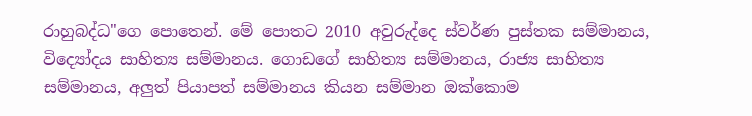රාහුබද්ධ"ගෙ පොතෙන්. මේ පොතට 2010 අවුරුද්දෙ ස්වර්ණ පුස්තක සම්මානය, විද්‍යෝදය සාහිත්‍ය සම්මානය. ගොඩගේ සාහිත්‍ය සම්මානය, රාජ්‍ය සාහිත්‍ය සම්මානය, අලුත් පියාපත් සම්මානය කියන සම්මාන ඔක්කොම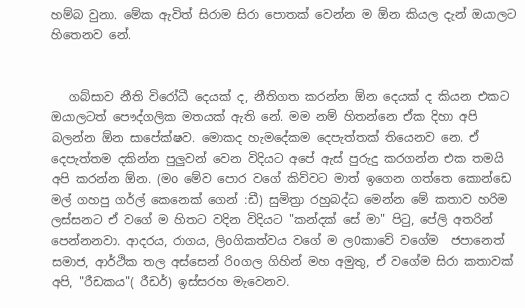හම්බ වුනා. මේක ඇවිත් සිරාම සිරා පොතක් වෙන්න ම ඕන කියල දැන් ඔයාලට හිතෙනව නේ.


   ගබ්සාව නීති විරෝධී දෙයක් ද, නීතිගත කරන්න ඕන දෙයක් ද කියන එකට ඔයාලටත් පෞද්ගලික මතයක් ඇති නේ. මම නම් හිතන්නෙ ඒක දිහා අපි බලන්න ඕන සාපේක්ෂව. මොකද හැමදේකම දෙපැත්තක් තියෙනව නෙ. ඒ දෙපැත්තම දකින්න පුලුවන් වෙන විදියට අපේ ඇස් පුරුදු කරගන්න එක තමයි අපි කරන්න ඕන. (මo මේව පොර වගේ කිව්වට මාත් ඉගෙන ගත්තෙ කොන්ඩෙ මල් ගහපු ගර්ල් කෙනෙක් ගෙන් :ඩී) සුමිත්‍රා රහුබද්ධ මෙන්න මේ කතාව හරිම ලස්සනට ඒ වගේ ම හිතට වදින විදියට "කන්දක් සේ මා" පිටු, පේලි අතරින් පෙන්නනවා. ආදරය, රාගය, ලිoගිකත්වය වගේ ම ල0කාවේ වගේම  ජපානෙත් සමාජ, ආර්ථික තල අස්සෙන් රිoගල ගිහින් මහ අමුතු, ඒ වගේම සිරා කතාවක් අපි, "රීඩකය"( රීඩර්) ඉස්සරහ මැවෙනව.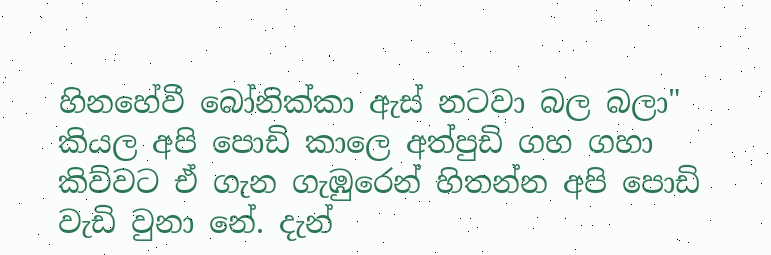හිනහේවී බෝනික්කා ඇස් නටවා බල බලා" කියල අපි පොඩි කාලෙ අත්පුඩි ගහ ගහා කිව්වට ඒ ගැන ගැඹුරෙන් හිතන්න අපි පොඩි වැඩි වුනා නේ. දැන්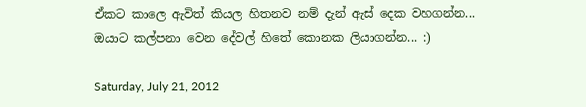ඒකට කාලෙ ඇවිත් කියල හිතනව නම් දැන් ඇස් දෙක වහගන්න... ඔයාට කල්පනා වෙන දේවල් හිතේ කොනක ලියාගන්න... :)

Saturday, July 21, 2012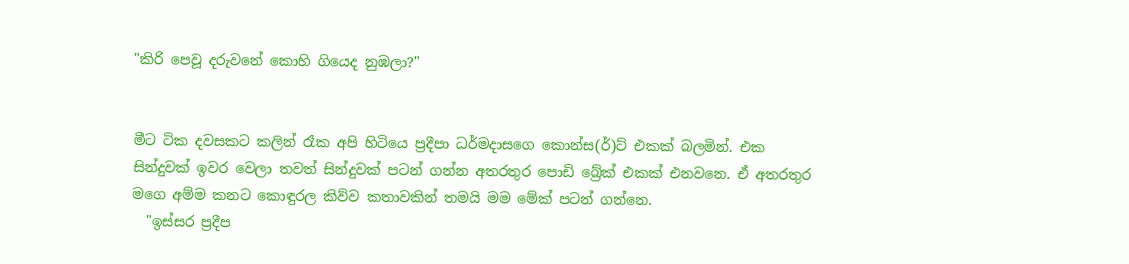"කිරි පෙවූ දරුවනේ කොහි ගියෙද නුඹලා?"


මීට ටික දවසකට කලින් රෑක අපි හිටියෙ ප්‍රදීපා ධර්මදාසගෙ කොන්ස(ර්)ට් එකක් බලමින්. එක සින්දුවක් ඉවර වෙලා තවත් සින්දුවක් පටන් ගන්න අතරතුර පොඩි බ්‍රේක් එකක් එනවනෙ. ඒ අතරතුර මගෙ අම්ම කනට කොඳුරල කිව්ව කතාවකින් තමයි මම මේක් පටන් ගන්නෙ.
  "ඉස්සර ප්‍රදීප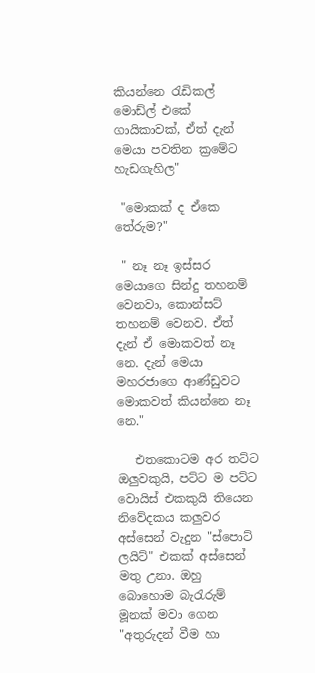කියන්නෙ රැඩිකල් මොඩ්ල් එකේ ගායිකාවක්, ඒත් දැන් මෙයා පවතින ක්‍රමේට හැඩගැහිල"

 "මොකක් ද ඒකෙ තේරුම?"

 " නෑ නෑ ඉස්සර මෙයාගෙ සින්දු තහනම් වෙනවා, කොන්සට් තහනම් වෙනව. ඒත් දැන් ඒ මොකවත් නෑ නෙ. දැන් මෙයා මහරජාගෙ ආණ්ඩුවට මොකවත් කියන්නෙ නෑ නෙ."

   එතකොටම අර තට්ට ඔලුවකුයි, පට්ට ම පට්ට වොයිස් එකකුයි තියෙන නිවේදකය කලුවර අස්සෙන් වැදුන "ස්පොට් ලයිට්" එකක් අස්සෙන් මතු උනා. ඔහු බොහොම බැරැරුම් මූනක් මවා ගෙන "අතුරුදන් වීම හා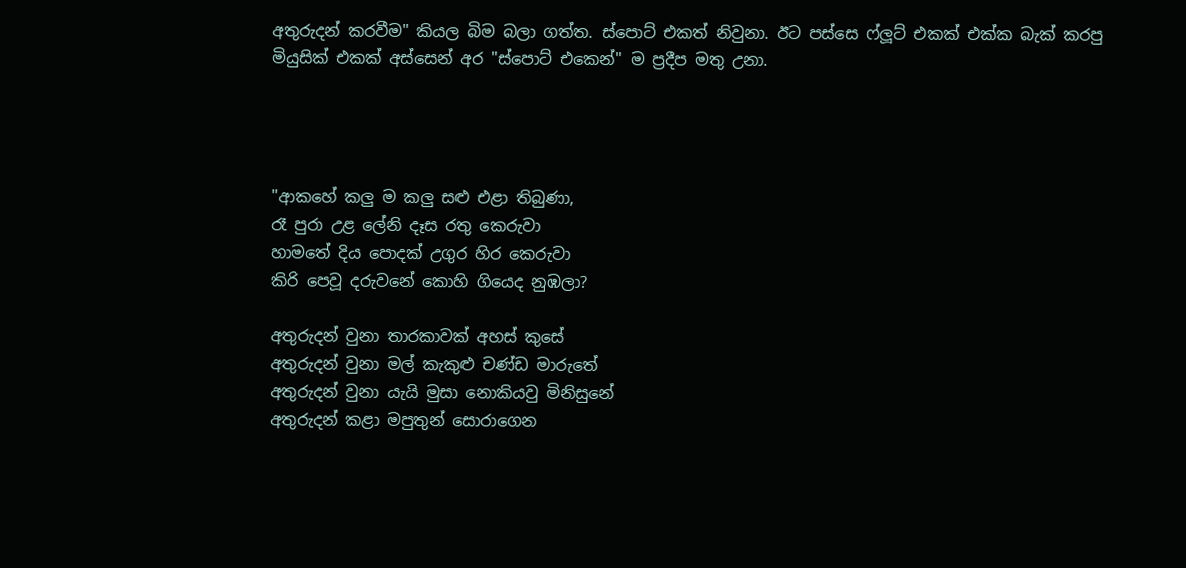අතුරුදන් කරවීම" කියල බිම බලා ගත්ත. ස්පොට් එකත් නිවුනා. ඊට පස්සෙ ෆ්ලූට් එකක් එක්ක බැක් කරපු මියුසික් එකක් අස්සෙන් අර "ස්පොට් එකෙන්" ම ප්‍රදීප මතු උනා.




"ආකහේ කලු ම කලු සළු එළා තිබුණා,
රෑ පුරා උළ ලේනි දෑස රතු කෙරුවා
හාමතේ දිය පොදක් උගුර හිර කෙරුවා
කිරි පෙවූ දරුවනේ කොහි ගියෙද නුඹලා?

අතුරුදන් වුනා තාරකාවක් අහස් කුසේ
අතුරුදන් වුනා මල් කැකුළු චණ්ඩ මාරුතේ
අතුරුදන් වුනා යැයි මුසා නොකියවු මිනිසුනේ
අතුරුදන් කළා මපුතුන් සොරාගෙන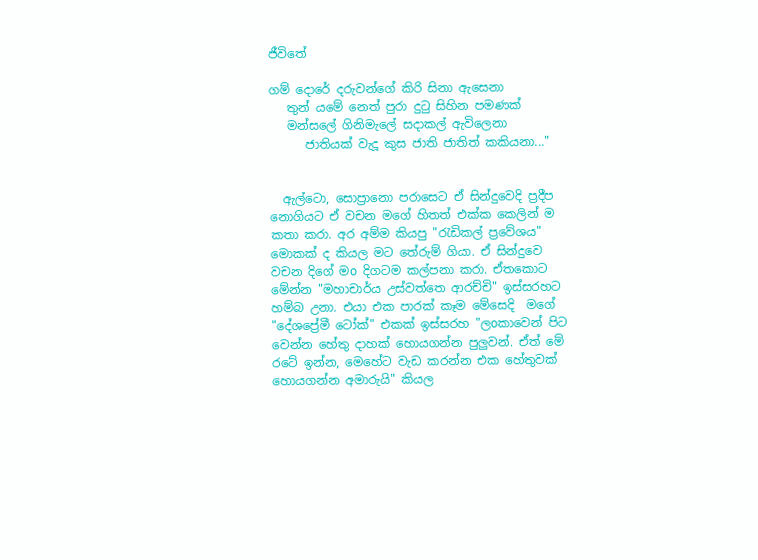ජීවිතේ

ගම් දොරේ දරුවන්ගේ කිරි සිනා ඇසෙනා
   තුන් යමේ නෙත් පුරා දුටු සිහින පමණක්
   මන්සලේ ගිනිමැලේ සදාකල් ඇවිලෙනා
      ජාතියක් වැදූ කුස ජාති ජාතිත් කකියනා..."


  ඇල්ටො, සොප්‍රානො පරාසෙට ඒ සින්දුවෙදි ප්‍රදීප නොගියට ඒ වචන මගේ හිතත් එක්ක කෙලින් ම කතා කරා. අර අම්ම කියපු "රැඩිකල් ප්‍රවේශය" මොකක් ද කියල මට තේරුම් ගියා. ඒ සින්දුවෙ වචන දිගේ මo දිගටම කල්පනා කරා. ඒතකොට මේන්න "මහාචාර්ය උස්වත්තෙ ආරච්චි" ඉස්සරහට හම්බ උනා. එයා එක පාරක් කෑම මේසෙදි  මගේ "දේශප්‍රේමී ටෝක්" එකක් ඉස්සරහ "ලoකාවෙන් පිට වෙන්න හේතු දාහක් හොයගන්න පුලුවන්. ඒත් මේ රටේ ඉන්න, මෙහේට වැඩ කරන්න එක හේතුවක් හොයගන්න අමාරුයි" කියල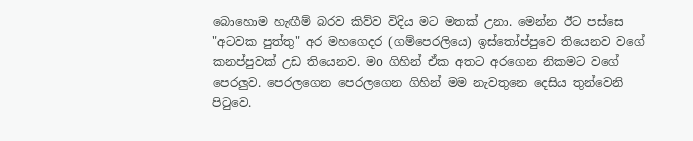බොහොම හැඟීම් බරව කිව්ව විදිය මට මතක් උනා. මෙන්න ඊට පස්සෙ "අටවක පුත්තු" අර මහගෙදර (ගම්පෙරලියෙ) ඉස්තෝප්පුවෙ තියෙනව වගේ කනප්පුවක් උඩ තියෙනව. මo ගිහින් ඒක අතට අරගෙන නිකමට වගේ පෙරලුව. පෙරලගෙන පෙරලගෙන ගිහින් මම නැවතුනෙ දෙසිය තුන්වෙනි පිටුවෙ.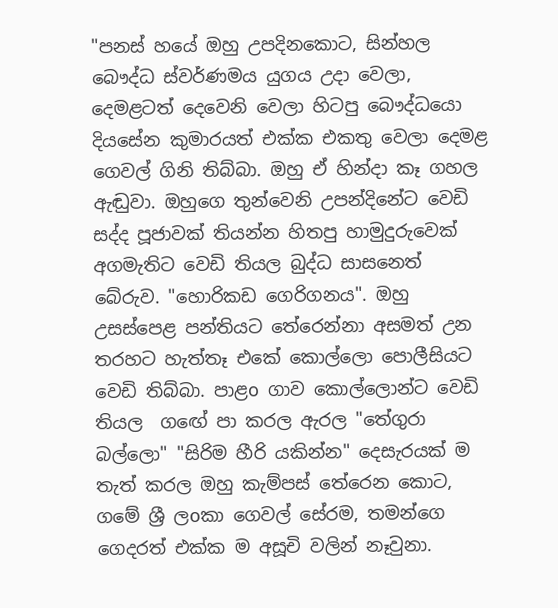"පනස් හයේ ඔහු උපදිනකොට, සින්හල බෞද්ධ ස්වර්ණමය යුගය උදා වෙලා, දෙමළටත් දෙවෙනි වෙලා හිටපු බෞද්ධයො දියසේන කුමාරයත් එක්ක එකතු වෙලා දෙමළ ගෙවල් ගිනි තිබ්බා. ඔහු ඒ හින්දා කෑ ගහල ඇඬුවා. ඔහුගෙ තුන්වෙනි උපන්දිනේට වෙඩි සද්ද පූජාවක් තියන්න හිතපු හාමුදුරුවෙක් අගමැතිට වෙඩි තියල බුද්ධ සාසනෙත් බේරුව. "හොරිකඩ ගෙරිගනය". ඔහු උසස්පෙළ පන්තියට තේරෙන්නා අසමත් උන තරහට හැත්තෑ එකේ කොල්ලො පොලීසියට වෙඩි තිබ්බා. පාළo ගාව කොල්ලොන්ට වෙඩි තියල  ගඟේ පා කරල ඇරල "තේගුරා බල්ලො" "සිරිම හීරි යකින්න" දෙසැරයක් ම තැත් කරල ඔහු කැම්පස් තේරෙන කොට, ගමේ ශ්‍රී ලoකා ගෙවල් සේරම, තමන්ගෙ ගෙදරත් එක්ක ම අසූචි වලින් නෑවුනා.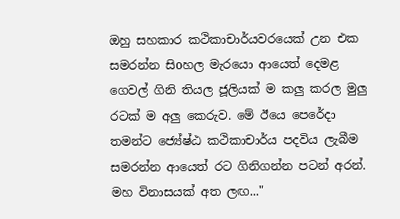ඔහු සහකාර කථිකාචාර්යවරයෙක් උන එක සමරන්න සිoහල මැරයො ආයෙත් දෙමළ ගෙවල් ගිනි තියල ජූලියක් ම කලු කරල මුලු රටක් ම අලු කෙරුව. මේ ඊයෙ පෙරේදා තමන්ට ජ්‍යේෂ්ඨ කථිකාචාර්ය පදවිය ලැබීම සමරන්න ආයෙත් රට ගිනිගන්න පටන් අරන්. මහ විනාසයක් අත ලඟ..."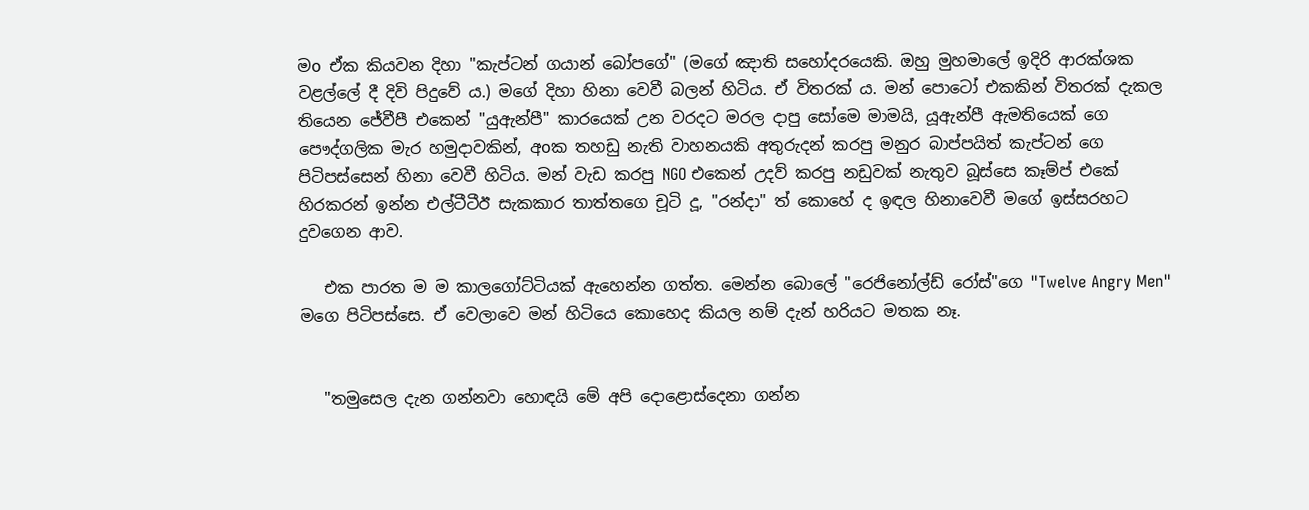මo ඒක කියවන දිහා "කැප්ටන් ගයාන් බෝපගේ" (මගේ ඤාති සහෝදරයෙකි. ඔහු මුහමාලේ ඉදිරි ආරක්ශක වළල්ලේ දී දිවි පිදුවේ ය.) මගේ දිහා හිනා වෙවී බලන් හිටිය. ඒ විතරක් ය. මන් පොටෝ එකකින් විතරක් දැකල  තියෙන ජේවීපී එකෙන් "යුඇන්පී" කාරයෙක් උන වරදට මරල දාපු සෝමෙ මාමයි, යූඇන්පී ඇමතියෙක් ගෙ පෞද්ගලික මැර හමුදාවකින්, අoක තහඩු නැති වාහනයකි අතුරුදන් කරපු මනුර බාප්පයිත් කැප්ටන් ගෙ පිටිපස්සෙන් හිනා වෙවී හිටිය. මන් වැඩ කරපු NGO එකෙන් උදව් කරපු නඩුවක් නැතුව බූස්සෙ කෑම්ප් එකේ හිරකරන් ඉන්න එල්ටීටීඊ සැකකාර තාත්තගෙ චූටි දූ, "රන්දා" ත් කොහේ ද ඉඳල හිනාවෙවී මගේ ඉස්සරහට දුවගෙන ආව.

   එක පාරත ම ම කාලගෝට්ටියක් ඇහෙන්න ගත්ත. මෙන්න බොලේ "රෙජිනෝල්ඩ් රෝස්"ගෙ "Twelve Angry Men" මගෙ පිටිපස්සෙ. ඒ වෙලාවෙ මන් හිටියෙ කොහෙද කියල නම් දැන් හරියට මතක නෑ.


   "තමුසෙල දැන ගන්නවා හොඳයි මේ අපි දොළොස්දෙනා ගන්න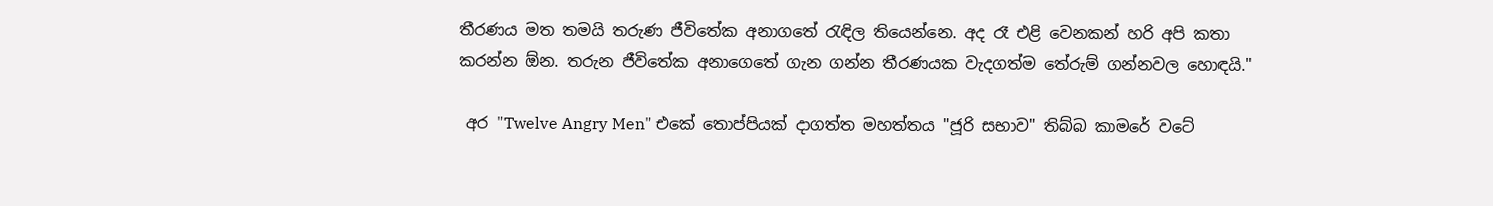තීරණය මත තමයි තරුණ ජීවිතේක අනාගතේ රැඳිල තියෙන්නෙ. අද රෑ එළි වෙනකන් හරි අපි කතා කරන්න ඕන. තරුන ජීවිතේක අනාගෙතේ ගැන ගන්න තීරණයක වැදගත්ම තේරුම් ගන්නවල හොඳයි."

 අර "Twelve Angry Men" එකේ තොප්පියක් දාගත්ත මහත්තය "ජූරි සභාව" තිබ්බ කාමරේ වටේ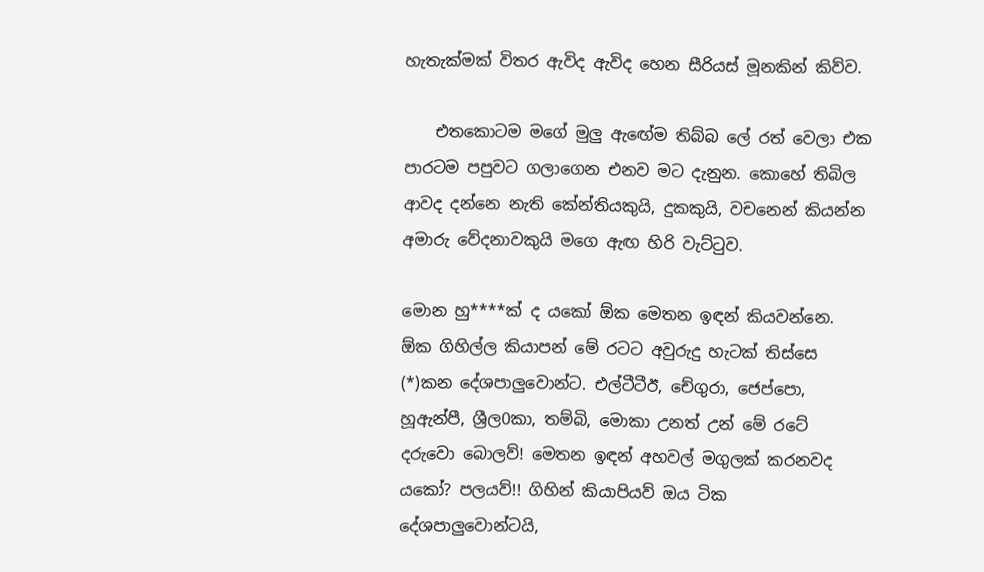හැතැක්මක් විතර ඇවිද ඇවිද හෙන සීරියස් මූනකින් කිව්ව.

    එතකොටම මගේ මුලු ඇඟේම තිබ්බ ලේ රත් වෙලා එක පාරටම පපුවට ගලාගෙන එනව මට දැනුන. කොහේ තිබිල ආවද දන්නෙ නැති කේන්තියකුයි, දුකකුයි, වචනෙන් කියන්න අමාරු වේදනාවකුයි මගෙ ඇඟ හිරි වැට්ටුව.

මොන හු****ක් ද යකෝ ඕක මෙතන ඉඳන් කියවන්නෙ. ඕක ගිහිල්ල කියාපන් මේ රටට අවුරුදු හැටක් තිස්සෙ  (*)කන දේශපාලුවොන්ට. එල්ටීටීඊ, චේගුරා, ජෙප්පො, හූඇන්පී, ශ්‍රීල0කා, තම්බි, මොකා උනත් උන් මේ රටේ දරුවො බොලව්! මෙතන ඉඳන් අහවල් මගුලක් කරනවද යකෝ? පලයව්!! ගිහින් කියාපියව් ඔය ටික දේශපාලුවොන්ටයි,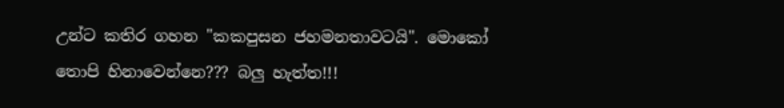උන්ට කතිර ගහන "කකපුසන ජහමනතාවටයි". මොකෝ තොපි හිනාවෙන්නෙ??? බලු හැත්ත!!!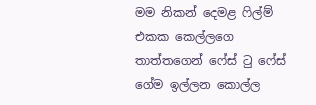මම නිකන් දෙමළ ෆිල්ම් එකක කෙල්ලගෙ තාත්තගෙන් ෆේස් ටු ෆේස් ගේම ඉල්ලන කොල්ල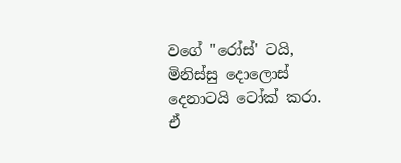වගේ "රෝස්' ටයි,  මිනිස්සු දොලොස් දෙනාටයි ටෝක් කරා. ඒ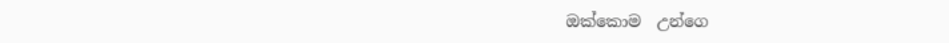ඔක්කොම  උන්ගෙ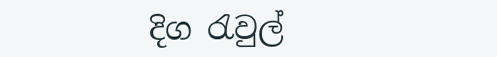දිග රැවුල්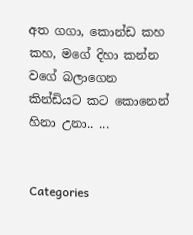අත ගගා, කොන්ඩ කහ කහ, මගේ දිහා කන්න වගේ බලාගෙන කින්ඩියට කට කොනෙන් හිනා උනා.. ...


Categories